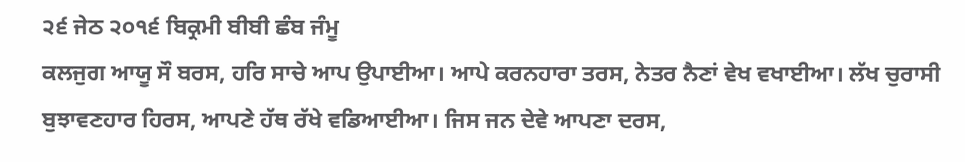੨੬ ਜੇਠ ੨੦੧੬ ਬਿਕ੍ਰਮੀ ਬੀਬੀ ਛੰਬ ਜੰਮੂ
ਕਲਜੁਗ ਆਯੂ ਸੌ ਬਰਸ, ਹਰਿ ਸਾਚੇ ਆਪ ਉਪਾਈਆ। ਆਪੇ ਕਰਨਹਾਰਾ ਤਰਸ, ਨੇਤਰ ਨੈਣਾਂ ਵੇਖ ਵਖਾਈਆ। ਲੱਖ ਚੁਰਾਸੀ ਬੁਝਾਵਣਹਾਰ ਹਿਰਸ, ਆਪਣੇ ਹੱਥ ਰੱਖੇ ਵਡਿਆਈਆ। ਜਿਸ ਜਨ ਦੇਵੇ ਆਪਣਾ ਦਰਸ,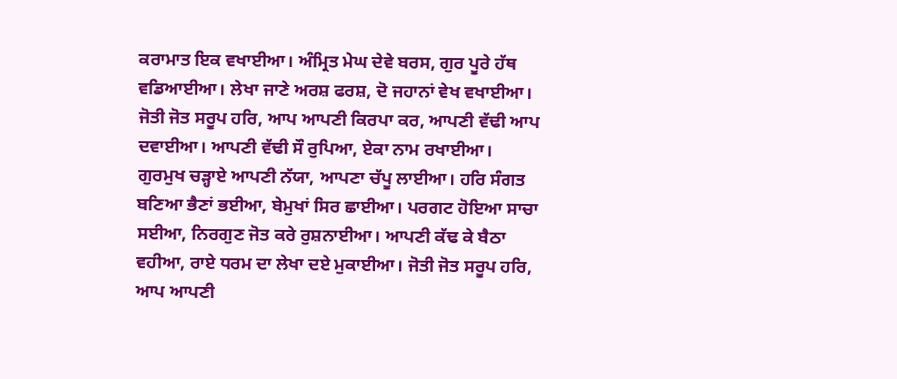ਕਰਾਮਾਤ ਇਕ ਵਖਾਈਆ। ਅੰਮ੍ਰਿਤ ਮੇਘ ਦੇਵੇ ਬਰਸ, ਗੁਰ ਪੂਰੇ ਹੱਥ ਵਡਿਆਈਆ। ਲੇਖਾ ਜਾਣੇ ਅਰਸ਼ ਫਰਸ਼, ਦੋ ਜਹਾਨਾਂ ਵੇਖ ਵਖਾਈਆ। ਜੋਤੀ ਜੋਤ ਸਰੂਪ ਹਰਿ, ਆਪ ਆਪਣੀ ਕਿਰਪਾ ਕਰ, ਆਪਣੀ ਵੱਢੀ ਆਪ ਦਵਾਈਆ। ਆਪਣੀ ਵੱਢੀ ਸੌ ਰੁਪਿਆ, ਏਕਾ ਨਾਮ ਰਖਾਈਆ। ਗੁਰਮੁਖ ਚੜ੍ਹਾਏ ਆਪਣੀ ਨੱਯਾ, ਆਪਣਾ ਚੱਪੂ ਲਾਈਆ। ਹਰਿ ਸੰਗਤ ਬਣਿਆ ਭੈਣਾਂ ਭਈਆ, ਬੇਮੁਖਾਂ ਸਿਰ ਛਾਈਆ। ਪਰਗਟ ਹੋਇਆ ਸਾਚਾ ਸਈਆ, ਨਿਰਗੁਣ ਜੋਤ ਕਰੇ ਰੁਸ਼ਨਾਈਆ। ਆਪਣੀ ਕੱਢ ਕੇ ਬੈਠਾ ਵਹੀਆ, ਰਾਏ ਧਰਮ ਦਾ ਲੇਖਾ ਦਏ ਮੁਕਾਈਆ। ਜੋਤੀ ਜੋਤ ਸਰੂਪ ਹਰਿ, ਆਪ ਆਪਣੀ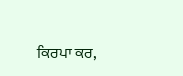ਕਿਰਪਾ ਕਰ,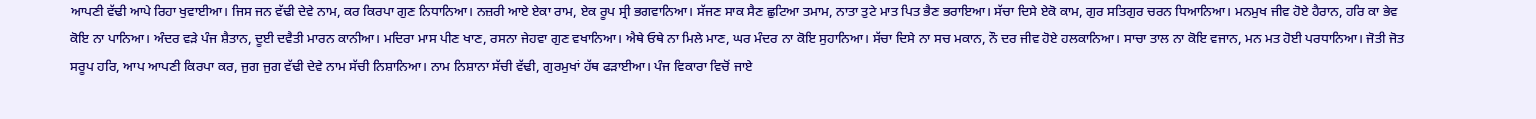ਆਪਣੀ ਵੱਢੀ ਆਪੇ ਰਿਹਾ ਖੁਵਾਈਆ। ਜਿਸ ਜਨ ਵੱਢੀ ਦੇਵੇ ਨਾਮ, ਕਰ ਕਿਰਪਾ ਗੁਣ ਨਿਧਾਨਿਆ। ਨਜ਼ਰੀ ਆਏ ਏਕਾ ਰਾਮ, ਏਕ ਰੂਪ ਸ੍ਰੀ ਭਗਵਾਨਿਆ। ਸੱਜਣ ਸਾਕ ਸੈਣ ਛੁਟਿਆ ਤਮਾਮ, ਨਾਤਾ ਤੁਟੇ ਮਾਤ ਪਿਤ ਭੈਣ ਭਰਾਇਆ। ਸੱਚਾ ਦਿਸੇ ਏਕੋ ਕਾਮ, ਗੁਰ ਸਤਿਗੁਰ ਚਰਨ ਧਿਆਨਿਆ। ਮਨਮੁਖ ਜੀਵ ਹੋਏ ਹੈਰਾਨ, ਹਰਿ ਕਾ ਭੇਵ ਕੋਇ ਨਾ ਪਾਨਿਆ। ਅੰਦਰ ਵੜੇ ਪੰਜ ਸ਼ੈਤਾਨ, ਦੂਈ ਦਵੈਤੀ ਮਾਰਨ ਕਾਨੀਆ। ਮਦਿਰਾ ਮਾਸ ਪੀਣ ਖਾਣ, ਰਸਨਾ ਜੇਹਵਾ ਗੁਣ ਵਖਾਨਿਆ। ਐਥੇ ਓਥੇ ਨਾ ਮਿਲੇ ਮਾਣ, ਘਰ ਮੰਦਰ ਨਾ ਕੋਇ ਸੁਹਾਨਿਆ। ਸੱਚਾ ਦਿਸੇ ਨਾ ਸਚ ਮਕਾਨ, ਨੌ ਦਰ ਜੀਵ ਹੋਏ ਹਲਕਾਨਿਆ। ਸਾਚਾ ਤਾਲ ਨਾ ਕੋਇ ਵਜਾਨ, ਮਨ ਮਤ ਹੋਈ ਪਰਧਾਨਿਆ। ਜੋਤੀ ਜੋਤ ਸਰੂਪ ਹਰਿ, ਆਪ ਆਪਣੀ ਕਿਰਪਾ ਕਰ, ਜੁਗ ਜੁਗ ਵੱਢੀ ਦੇਵੇ ਨਾਮ ਸੱਚੀ ਨਿਸ਼ਾਨਿਆ। ਨਾਮ ਨਿਸ਼ਾਨਾ ਸੱਚੀ ਵੱਢੀ, ਗੁਰਮੁਖਾਂ ਹੱਥ ਫੜਾਈਆ। ਪੰਜ ਵਿਕਾਰਾ ਵਿਚੋਂ ਜਾਏ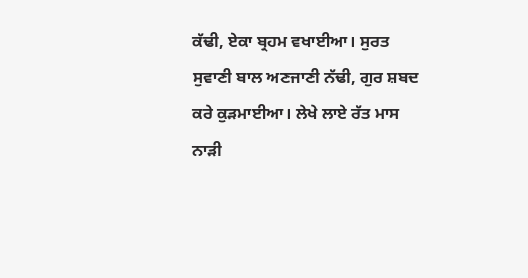ਕੱਢੀ, ਏਕਾ ਬ੍ਰਹਮ ਵਖਾਈਆ। ਸੁਰਤ ਸੁਵਾਣੀ ਬਾਲ ਅਣਜਾਣੀ ਨੱਢੀ, ਗੁਰ ਸ਼ਬਦ ਕਰੇ ਕੁੜਮਾਈਆ। ਲੇਖੇ ਲਾਏ ਰੱਤ ਮਾਸ ਨਾੜੀ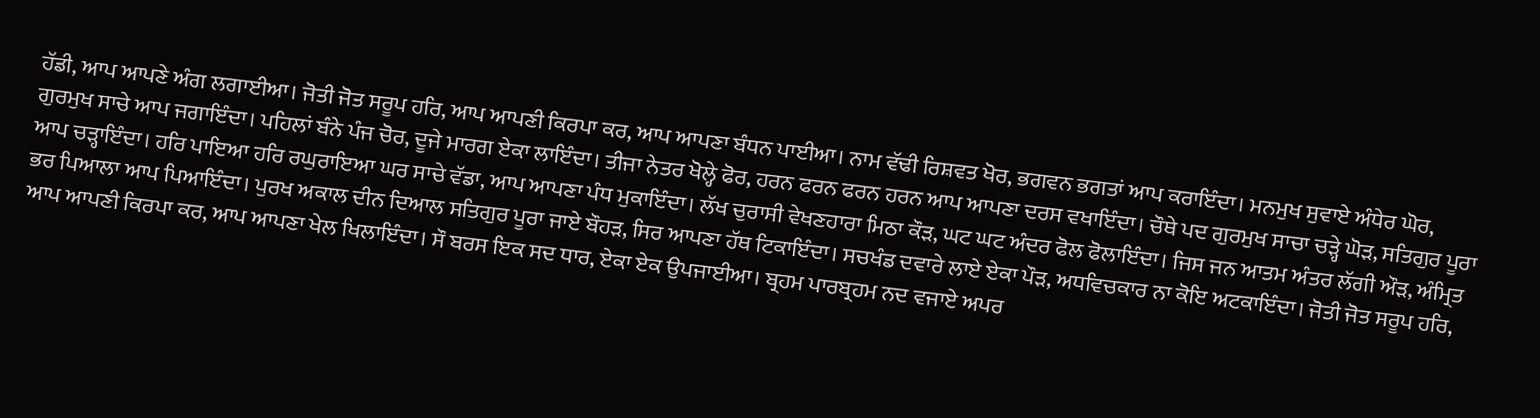ਹੱਡੀ, ਆਪ ਆਪਣੇ ਅੰਗ ਲਗਾਈਆ। ਜੋਤੀ ਜੋਤ ਸਰੂਪ ਹਰਿ, ਆਪ ਆਪਣੀ ਕਿਰਪਾ ਕਰ, ਆਪ ਆਪਣਾ ਬੰਧਨ ਪਾਈਆ। ਨਾਮ ਵੱਢੀ ਰਿਸ਼ਵਤ ਖੋਰ, ਭਗਵਨ ਭਗਤਾਂ ਆਪ ਕਰਾਇੰਦਾ। ਮਨਮੁਖ ਸੁਵਾਏ ਅੰਧੇਰ ਘੋਰ, ਗੁਰਮੁਖ ਸਾਚੇ ਆਪ ਜਗਾਇੰਦਾ। ਪਹਿਲਾਂ ਬੰਨੇ ਪੰਜ ਚੋਰ, ਦੂਜੇ ਮਾਰਗ ਏਕਾ ਲਾਇੰਦਾ। ਤੀਜਾ ਨੇਤਰ ਖੋਲ੍ਹੇ ਫੋਰ, ਹਰਨ ਫਰਨ ਫਰਨ ਹਰਨ ਆਪ ਆਪਣਾ ਦਰਸ ਵਖਾਇੰਦਾ। ਚੌਥੇ ਪਦ ਗੁਰਮੁਖ ਸਾਚਾ ਚੜ੍ਹੇ ਘੋੜ, ਸਤਿਗੁਰ ਪੂਰਾ ਆਪ ਚੜ੍ਹਾਇੰਦਾ। ਹਰਿ ਪਾਇਆ ਹਰਿ ਰਘੁਰਾਇਆ ਘਰ ਸਾਚੇ ਵੱਡਾ, ਆਪ ਆਪਣਾ ਪੰਧ ਮੁਕਾਇੰਦਾ। ਲੱਖ ਚੁਰਾਸੀ ਵੇਖਣਹਾਰਾ ਮਿਠਾ ਕੌੜ, ਘਟ ਘਟ ਅੰਦਰ ਫੋਲ ਫੋਲਾਇੰਦਾ। ਜਿਸ ਜਨ ਆਤਮ ਅੰਤਰ ਲੱਗੀ ਔੜ, ਅੰਮ੍ਰਿਤ ਭਰ ਪਿਆਲਾ ਆਪ ਪਿਆਇੰਦਾ। ਪੁਰਖ ਅਕਾਲ ਦੀਨ ਦਿਆਲ ਸਤਿਗੁਰ ਪੂਰਾ ਜਾਏ ਬੌਹੜ, ਸਿਰ ਆਪਣਾ ਹੱਥ ਟਿਕਾਇੰਦਾ। ਸਚਖੰਡ ਦਵਾਰੇ ਲਾਏ ਏਕਾ ਪੌੜ, ਅਧਵਿਚਕਾਰ ਨਾ ਕੋਇ ਅਟਕਾਇੰਦਾ। ਜੋਤੀ ਜੋਤ ਸਰੂਪ ਹਰਿ, ਆਪ ਆਪਣੀ ਕਿਰਪਾ ਕਰ, ਆਪ ਆਪਣਾ ਖੇਲ ਖਿਲਾਇੰਦਾ। ਸੌ ਬਰਸ ਇਕ ਸਦ ਧਾਰ, ਏਕਾ ਏਕ ਉਪਜਾਈਆ। ਬ੍ਰਹਮ ਪਾਰਬ੍ਰਹਮ ਨਦ ਵਜਾਏ ਅਪਰ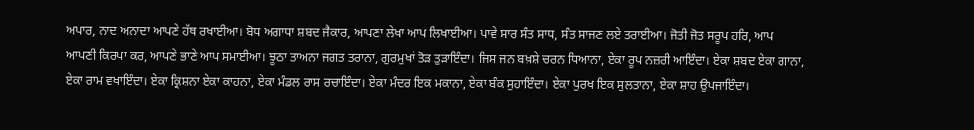ਅਪਾਰ, ਨਾਦ ਅਨਾਦਾ ਆਪਣੇ ਹੱਥ ਰਖਾਈਆ। ਬੋਧ ਅਗਾਧਾ ਸ਼ਬਦ ਜੈਕਾਰ, ਆਪਣਾ ਲੇਖਾ ਆਪ ਲਿਖਾਈਆ। ਪਾਵੇ ਸਾਰ ਸੰਤ ਸਾਧ, ਸੰਤ ਸਾਜਣ ਲਏ ਤਰਾਈਆ। ਜੋਤੀ ਜੋਤ ਸਰੂਪ ਹਰਿ, ਆਪ ਆਪਣੀ ਕਿਰਪਾ ਕਰ, ਆਪਣੇ ਭਾਣੇ ਆਪ ਸਮਾਈਆ। ਝੂਠਾ ਤਾਅਨਾ ਜਗਤ ਤਰਾਨਾ, ਗੁਰਮੁਖਾਂ ਤੋੜ ਤੁੜਾਇੰਦਾ। ਜਿਸ ਜਨ ਬਖ਼ਸ਼ੇ ਚਰਨ ਧਿਆਨਾ, ਏਕਾ ਰੂਪ ਨਜ਼ਰੀ ਆਇੰਦਾ। ਏਕਾ ਸ਼ਬਦ ਏਕਾ ਗਾਨਾ, ਏਕਾ ਰਾਮ ਵਖਾਇੰਦਾ। ਏਕਾ ਕ੍ਰਿਸ਼ਨਾ ਏਕਾ ਕਾਹਨਾ, ਏਕਾ ਮੰਡਲ ਰਾਸ ਰਚਾਇੰਦਾ। ਏਕਾ ਮੰਦਰ ਇਕ ਮਕਾਨਾ, ਏਕਾ ਬੰਕ ਸੁਹਾਇੰਦਾ। ਏਕਾ ਪੁਰਖ ਇਕ ਸੁਲਤਾਨਾ, ਏਕਾ ਸ਼ਾਹ ਉਪਜਾਇੰਦਾ।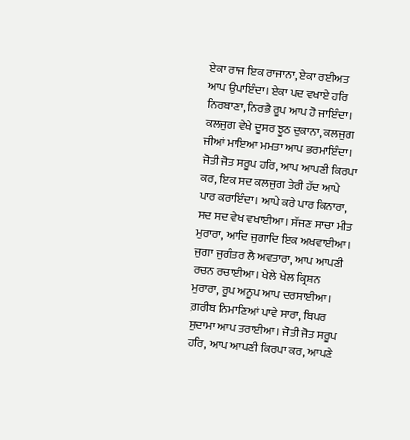ਏਕਾ ਰਾਜ ਇਕ ਰਾਜਾਨਾ, ਏਕਾ ਰਈਅਤ ਆਪ ਉਪਾਇੰਦਾ। ਏਕਾ ਪਦ ਵਖਾਏ ਹਰਿ ਨਿਰਬਾਣਾ, ਨਿਰਭੈ ਰੂਪ ਆਪ ਹੋ ਜਾਇੰਦਾ। ਕਲਜੁਗ ਵੇਖੇ ਦੂਸਰ ਝੂਠ ਦੁਕਾਨਾ, ਕਲਜੁਗ ਜੀਆਂ ਮਾਇਆ ਮਮਤਾ ਆਪ ਭਰਮਾਇੰਦਾ। ਜੋਤੀ ਜੋਤ ਸਰੂਪ ਹਰਿ, ਆਪ ਆਪਣੀ ਕਿਰਪਾ ਕਰ, ਇਕ ਸਦ ਕਲਜੁਗ ਤੇਰੀ ਹੱਦ ਆਪੇ ਪਾਰ ਕਰਾਇੰਦਾ। ਆਪੇ ਕਰੇ ਪਾਰ ਕਿਨਾਰਾ, ਸਦ ਸਦ ਵੇਖ ਵਖਾਈਆ। ਸੱਜਣ ਸਾਚਾ ਮੀਤ ਮੁਰਾਰਾ, ਆਦਿ ਜੁਗਾਦਿ ਇਕ ਅਖਵਾਈਆ। ਜੁਗਾ ਜੁਗੰਤਰ ਲੈ ਅਵਤਾਰਾ, ਆਪ ਆਪਣੀ ਰਚਨ ਰਚਾਈਆ। ਖੇਲੇ ਖੇਲ ਕ੍ਰਿਸ਼ਨ ਮੁਰਾਰਾ, ਰੂਪ ਅਨੂਪ ਆਪ ਦਰਸਾਈਆ। ਗ਼ਰੀਬ ਨਿਮਾਣਿਆਂ ਪਾਵੇ ਸਾਰਾ, ਬਿਪਰ ਸੁਦਾਮਾ ਆਪ ਤਰਾਈਆ। ਜੋਤੀ ਜੋਤ ਸਰੂਪ ਹਰਿ, ਆਪ ਆਪਣੀ ਕਿਰਪਾ ਕਰ, ਆਪਣੇ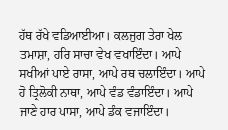ਹੱਥ ਰੱਖੇ ਵਡਿਆਈਆ। ਕਲਜੁਗ ਤੇਰਾ ਖੇਲ ਤਮਾਸ਼ਾ, ਹਰਿ ਸਾਚਾ ਵੇਖ ਵਖਾਇੰਦਾ। ਆਪੇ ਸਖੀਆਂ ਪਾਏ ਰਾਸਾ, ਆਪੇ ਰਥ ਚਲਾਇੰਦਾ। ਆਪੇ ਹੋ ਤ੍ਰਿਲੋਕੀ ਨਾਥਾ, ਆਪੇ ਵੰਡ ਵੰਡਾਇੰਦਾ। ਆਪੇ ਜਾਣੇ ਹਾਰ ਪਾਸਾ, ਆਪੇ ਡੰਕ ਵਜਾਇੰਦਾ।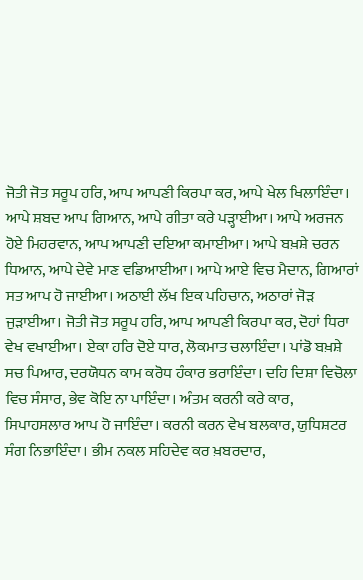ਜੋਤੀ ਜੋਤ ਸਰੂਪ ਹਰਿ, ਆਪ ਆਪਣੀ ਕਿਰਪਾ ਕਰ, ਆਪੇ ਖੇਲ ਖਿਲਾਇੰਦਾ। ਆਪੇ ਸ਼ਬਦ ਆਪ ਗਿਆਨ, ਆਪੇ ਗੀਤਾ ਕਰੇ ਪੜ੍ਹਾਈਆ। ਆਪੇ ਅਰਜਨ ਹੋਏ ਮਿਹਰਵਾਨ, ਆਪ ਆਪਣੀ ਦਇਆ ਕਮਾਈਆ। ਆਪੇ ਬਖ਼ਸ਼ੇ ਚਰਨ ਧਿਆਨ, ਆਪੇ ਦੇਵੇ ਮਾਣ ਵਡਿਆਈਆ। ਆਪੇ ਆਏ ਵਿਚ ਮੈਦਾਨ, ਗਿਆਰਾਂ ਸਤ ਆਪ ਹੋ ਜਾਈਆ। ਅਠਾਈ ਲੱਖ ਇਕ ਪਹਿਚਾਨ, ਅਠਾਰਾਂ ਜੋੜ ਜੁੜਾਈਆ। ਜੋਤੀ ਜੋਤ ਸਰੂਪ ਹਰਿ, ਆਪ ਆਪਣੀ ਕਿਰਪਾ ਕਰ, ਦੋਹਾਂ ਧਿਰਾ ਵੇਖ ਵਖਾਈਆ। ਏਕਾ ਹਰਿ ਦੋਏ ਧਾਰ, ਲੋਕਮਾਤ ਚਲਾਇੰਦਾ। ਪਾਂਡੋ ਬਖ਼ਸ਼ੇ ਸਚ ਪਿਆਰ, ਦਰਯੋਧਨ ਕਾਮ ਕਰੋਧ ਹੰਕਾਰ ਭਰਾਇੰਦਾ। ਦਹਿ ਦਿਸ਼ਾ ਵਿਚੋਲਾ ਵਿਚ ਸੰਸਾਰ, ਭੇਵ ਕੋਇ ਨਾ ਪਾਇੰਦਾ। ਅੰਤਮ ਕਰਨੀ ਕਰੇ ਕਾਰ, ਸਿਪਾਹਸਲਾਰ ਆਪ ਹੋ ਜਾਇੰਦਾ। ਕਰਨੀ ਕਰਨ ਵੇਖ ਬਲਕਾਰ, ਯੁਧਿਸ਼ਟਰ ਸੰਗ ਨਿਭਾਇੰਦਾ। ਭੀਮ ਨਕਲ ਸਹਿਦੇਵ ਕਰ ਖ਼ਬਰਦਾਰ,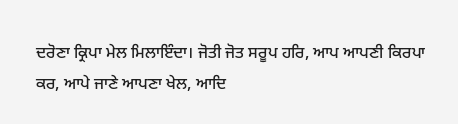ਦਰੋਣਾ ਕ੍ਰਿਪਾ ਮੇਲ ਮਿਲਾਇੰਦਾ। ਜੋਤੀ ਜੋਤ ਸਰੂਪ ਹਰਿ, ਆਪ ਆਪਣੀ ਕਿਰਪਾ ਕਰ, ਆਪੇ ਜਾਣੇ ਆਪਣਾ ਖੇਲ, ਆਦਿ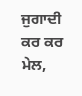ਜੁਗਾਦੀ ਕਰ ਕਰ ਮੇਲ,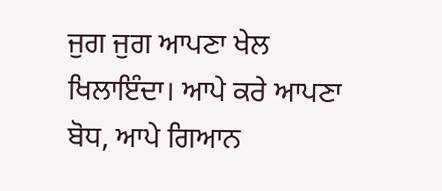ਜੁਗ ਜੁਗ ਆਪਣਾ ਖੇਲ ਖਿਲਾਇੰਦਾ। ਆਪੇ ਕਰੇ ਆਪਣਾ ਬੋਧ, ਆਪੇ ਗਿਆਨ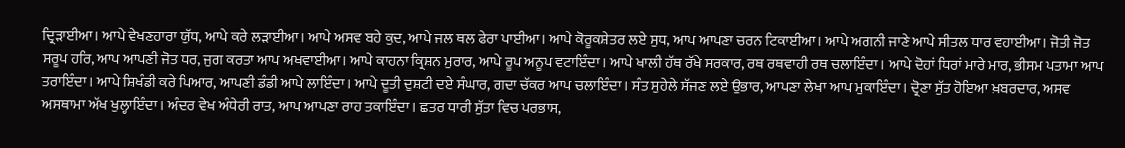ਦ੍ਰਿੜਾਈਆ। ਆਪੇ ਵੇਖਣਹਾਰਾ ਯੁੱਧ, ਆਪੇ ਕਰੇ ਲੜਾਈਆ। ਆਪੇ ਅਸਵ ਬਹੇ ਕੁਦ, ਆਪੇ ਜਲ ਥਲ ਫੇਰਾ ਪਾਈਆ। ਆਪੇ ਕੋਰੂਕਸ਼ੇਤਰ ਲਏ ਸੁਧ, ਆਪ ਆਪਣਾ ਚਰਨ ਟਿਕਾਈਆ। ਆਪੇ ਅਗਨੀ ਜਾਣੇ ਆਪੇ ਸੀਤਲ ਧਾਰ ਵਹਾਈਆ। ਜੋਤੀ ਜੋਤ ਸਰੂਪ ਹਰਿ, ਆਪ ਆਪਣੀ ਜੋਤ ਧਰ, ਜੁਗ ਕਰਤਾ ਆਪ ਅਖਵਾਈਆ। ਆਪੇ ਕਾਹਨਾ ਕ੍ਰਿਸ਼ਨ ਮੁਰਾਰ, ਆਪੇ ਰੂਪ ਅਨੂਪ ਵਟਾਇੰਦਾ। ਆਪੇ ਖਾਲੀ ਹੱਥ ਰੱਖੇ ਸਰਕਾਰ, ਰਥ ਰਥਵਾਹੀ ਰਥ ਚਲਾਇੰਦਾ। ਆਪੇ ਦੋਹਾਂ ਧਿਰਾਂ ਮਾਰੇ ਮਾਰ, ਭੀਸਮ ਪਤਾਮਾ ਆਪ ਤਰਾਇੰਦਾ। ਆਪੇ ਸ਼ਿਖੰਡੀ ਕਰੇ ਪਿਆਰ, ਆਪਣੀ ਡੰਡੀ ਆਪੇ ਲਾਇੰਦਾ। ਆਪੇ ਦੂਤੀ ਦੁਸ਼ਟੀ ਦਏ ਸੰਘਾਰ, ਗਦਾ ਚੱਕਰ ਆਪ ਚਲਾਇੰਦਾ। ਸੰਤ ਸੁਹੇਲੇ ਸੱਜਣ ਲਏ ਉਭਾਰ, ਆਪਣਾ ਲੇਖਾ ਆਪ ਮੁਕਾਇੰਦਾ। ਦ੍ਰੋਣਾ ਸੁੱਤ ਹੋਇਆ ਖ਼ਬਰਦਾਰ, ਅਸਵ ਅਸਥਾਮਾ ਅੱਖ ਖੁਲ੍ਹਾਇੰਦਾ। ਅੰਦਰ ਵੇਖ ਅੰਧੇਰੀ ਰਾਤ, ਆਪ ਆਪਣਾ ਰਾਹ ਤਕਾਇੰਦਾ। ਛਤਰ ਧਾਰੀ ਸੁੱਤਾ ਵਿਚ ਪਰਭਾਸ,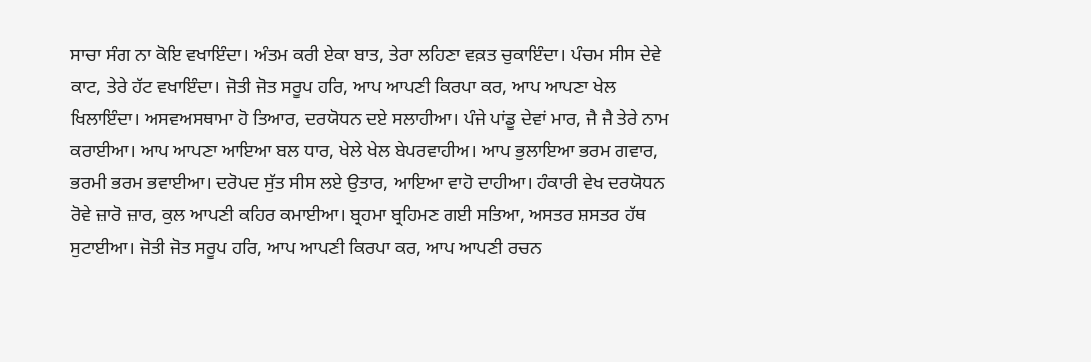ਸਾਚਾ ਸੰਗ ਨਾ ਕੋਇ ਵਖਾਇੰਦਾ। ਅੰਤਮ ਕਰੀ ਏਕਾ ਬਾਤ, ਤੇਰਾ ਲਹਿਣਾ ਵਕ਼ਤ ਚੁਕਾਇੰਦਾ। ਪੰਚਮ ਸੀਸ ਦੇਵੇ ਕਾਟ, ਤੇਰੇ ਹੱਟ ਵਖਾਇੰਦਾ। ਜੋਤੀ ਜੋਤ ਸਰੂਪ ਹਰਿ, ਆਪ ਆਪਣੀ ਕਿਰਪਾ ਕਰ, ਆਪ ਆਪਣਾ ਖੇਲ ਖਿਲਾਇੰਦਾ। ਅਸਵਅਸਥਾਮਾ ਹੋ ਤਿਆਰ, ਦਰਯੋਧਨ ਦਏ ਸਲਾਹੀਆ। ਪੰਜੇ ਪਾਂਡੂ ਦੇਵਾਂ ਮਾਰ, ਜੈ ਜੈ ਤੇਰੇ ਨਾਮ ਕਰਾਈਆ। ਆਪ ਆਪਣਾ ਆਇਆ ਬਲ ਧਾਰ, ਖੇਲੇ ਖੇਲ ਬੇਪਰਵਾਹੀਅ। ਆਪ ਭੁਲਾਇਆ ਭਰਮ ਗਵਾਰ, ਭਰਮੀ ਭਰਮ ਭਵਾਈਆ। ਦਰੋਪਦ ਸੁੱਤ ਸੀਸ ਲਏ ਉਤਾਰ, ਆਇਆ ਵਾਹੋ ਦਾਹੀਆ। ਹੰਕਾਰੀ ਵੇਖ ਦਰਯੋਧਨ ਰੋਵੇ ਜ਼ਾਰੋ ਜ਼ਾਰ, ਕੁਲ ਆਪਣੀ ਕਹਿਰ ਕਮਾਈਆ। ਬ੍ਰਹਮਾ ਬ੍ਰਹਿਮਣ ਗਈ ਸਤਿਆ, ਅਸਤਰ ਸ਼ਸਤਰ ਹੱਥ ਸੁਟਾਈਆ। ਜੋਤੀ ਜੋਤ ਸਰੂਪ ਹਰਿ, ਆਪ ਆਪਣੀ ਕਿਰਪਾ ਕਰ, ਆਪ ਆਪਣੀ ਰਚਨ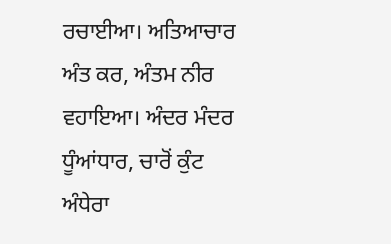ਰਚਾਈਆ। ਅਤਿਆਚਾਰ ਅੰਤ ਕਰ, ਅੰਤਮ ਨੀਰ ਵਹਾਇਆ। ਅੰਦਰ ਮੰਦਰ ਧੂੰਆਂਧਾਰ, ਚਾਰੋਂ ਕੁੰਟ ਅੰਧੇਰਾ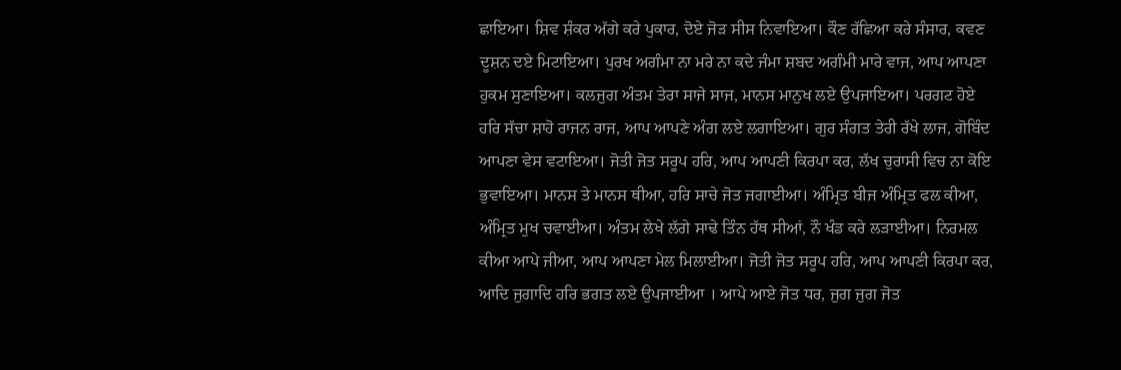ਛਾਇਆ। ਸ਼ਿਵ ਸ਼ੰਕਰ ਅੱਗੇ ਕਰੇ ਪੁਕਾਰ, ਦੋਏ ਜੋੜ ਸੀਸ ਨਿਵਾਇਆ। ਕੌਣ ਰੱਛਿਆ ਕਰੇ ਸੰਸਾਰ, ਕਵਣ ਦੂਸ਼ਨ ਦਏ ਮਿਟਾਇਆ। ਪੁਰਖ ਅਗੰਮਾ ਨਾ ਮਰੇ ਨਾ ਕਦੇ ਜੰਮਾ ਸ਼ਬਦ ਅਗੰਮੀ ਮਾਰੇ ਵਾਜ, ਆਪ ਆਪਣਾ ਹੁਕਮ ਸੁਣਾਇਆ। ਕਲਜੁਗ ਅੰਤਮ ਤੇਰਾ ਸਾਜੇ ਸਾਜ, ਮਾਨਸ ਮਾਨੁਖ ਲਏ ਉਪਜਾਇਆ। ਪਰਗਟ ਹੋਏ ਹਰਿ ਸੱਚਾ ਸ਼ਾਹੋ ਰਾਜਨ ਰਾਜ, ਆਪ ਆਪਣੇ ਅੰਗ ਲਏ ਲਗਾਇਆ। ਗੁਰ ਸੰਗਤ ਤੇਰੀ ਰੱਖੇ ਲਾਜ, ਗੋਬਿੰਦ ਆਪਣਾ ਵੇਸ ਵਟਾਇਆ। ਜੋਤੀ ਜੋਤ ਸਰੂਪ ਹਰਿ, ਆਪ ਆਪਣੀ ਕਿਰਪਾ ਕਰ, ਲੱਖ ਚੁਰਾਸੀ ਵਿਚ ਨਾ ਕੋਇ ਭੁਵਾਇਆ। ਮਾਨਸ ਤੇ ਮਾਨਸ ਥੀਆ, ਹਰਿ ਸਾਚੇ ਜੋਤ ਜਗਾਈਆ। ਅੰਮ੍ਰਿਤ ਬੀਜ ਅੰਮ੍ਰਿਤ ਫਲ ਕੀਆ, ਅੰਮ੍ਰਿਤ ਮੁਖ ਚਵਾਈਆ। ਅੰਤਮ ਲੇਖੇ ਲੱਗੇ ਸਾਢੇ ਤਿੰਨ ਹੱਥ ਸੀਆਂ, ਨੌ ਖੰਡ ਕਰੇ ਲੜਾਈਆ। ਨਿਰਮਲ ਕੀਆ ਆਪੇ ਜੀਆ, ਆਪ ਆਪਣਾ ਮੇਲ ਮਿਲਾਈਆ। ਜੋਤੀ ਜੋਤ ਸਰੂਪ ਹਰਿ, ਆਪ ਆਪਣੀ ਕਿਰਪਾ ਕਰ, ਆਦਿ ਜੁਗਾਦਿ ਹਰਿ ਭਗਤ ਲਏ ਉਪਜਾਈਆ । ਆਪੇ ਆਏ ਜੋਤ ਧਰ, ਜੁਗ ਜੁਗ ਜੋਤ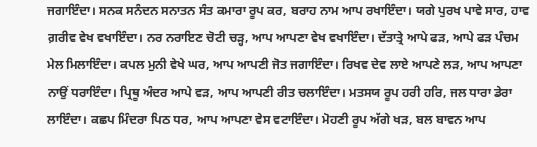ਜਗਾਇੰਦਾ। ਸਨਕ ਸਨੰਦਨ ਸਨਾਤਨ ਸੰਤ ਕਮਾਰਾ ਰੂਪ ਕਰ, ਬਰਾਹ ਨਾਮ ਆਪ ਰਖਾਇੰਦਾ। ਯਗੇ ਪੁਰਖ ਪਾਵੇ ਸਾਰ, ਹਾਵ ਗ਼ਰੀਵ ਵੇਖ ਵਖਾਇੰਦਾ। ਨਰ ਨਰਾਇਣ ਚੋਟੀ ਚੜ੍ਹ, ਆਪ ਆਪਣਾ ਵੇਖ ਵਖਾਇੰਦਾ। ਦੱਤਾਤ੍ਰੇ ਆਪੇ ਫੜ, ਆਪੇ ਫੜ ਪੰਚਮ ਮੇਲ ਮਿਲਾਇੰਦਾ। ਕਪਲ ਮੁਨੀ ਵੇਖੇ ਘਰ, ਆਪ ਆਪਣੀ ਜੋਤ ਜਗਾਇੰਦਾ। ਰਿਖਵ ਦੇਵ ਲਾਏ ਆਪਣੇ ਲੜ, ਆਪ ਆਪਣਾ ਨਾਉਂ ਧਰਾਇੰਦਾ। ਪ੍ਰਿਥੂ ਅੰਦਰ ਆਪੇ ਵੜ, ਆਪ ਆਪਣੀ ਰੀਤ ਚਲਾਇੰਦਾ। ਮਤਸਯ ਰੂਪ ਹਰੀ ਹਰਿ, ਜਲ ਧਾਰਾ ਡੇਰਾ ਲਾਇੰਦਾ। ਕਛਪ ਮਿੰਦਰਾ ਪਿਠ ਧਰ, ਆਪ ਆਪਣਾ ਵੇਸ ਵਟਾਇੰਦਾ। ਮੋਹਣੀ ਰੂਪ ਅੱਗੇ ਖੜ, ਬਲ ਬਾਵਨ ਆਪ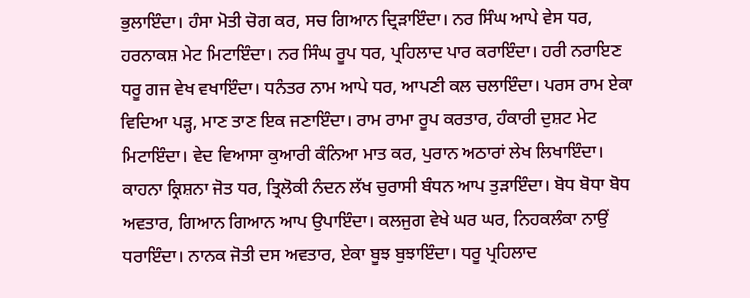ਭੁਲਾਇੰਦਾ। ਹੰਸਾ ਮੋਤੀ ਚੋਗ ਕਰ, ਸਚ ਗਿਆਨ ਦ੍ਰਿੜਾਇੰਦਾ। ਨਰ ਸਿੰਘ ਆਪੇ ਵੇਸ ਧਰ, ਹਰਨਾਕਸ਼ ਮੇਟ ਮਿਟਾਇੰਦਾ। ਨਰ ਸਿੰਘ ਰੂਪ ਧਰ, ਪ੍ਰਹਿਲਾਦ ਪਾਰ ਕਰਾਇੰਦਾ। ਹਰੀ ਨਰਾਇਣ ਧਰੂ ਗਜ ਵੇਖ ਵਖਾਇੰਦਾ। ਧਨੰਤਰ ਨਾਮ ਆਪੇ ਧਰ, ਆਪਣੀ ਕਲ ਚਲਾਇੰਦਾ। ਪਰਸ ਰਾਮ ਏਕਾ ਵਿਦਿਆ ਪੜ੍ਹ, ਮਾਣ ਤਾਣ ਇਕ ਜਣਾਇੰਦਾ। ਰਾਮ ਰਾਮਾ ਰੂਪ ਕਰਤਾਰ, ਹੰਕਾਰੀ ਦੁਸ਼ਟ ਮੇਟ ਮਿਟਾਇੰਦਾ। ਵੇਦ ਵਿਆਸਾ ਕੁਆਰੀ ਕੰਨਿਆ ਮਾਤ ਕਰ, ਪੁਰਾਨ ਅਠਾਰਾਂ ਲੇਖ ਲਿਖਾਇੰਦਾ। ਕਾਹਨਾ ਕ੍ਰਿਸ਼ਨਾ ਜੋਤ ਧਰ, ਤ੍ਰਿਲੋਕੀ ਨੰਦਨ ਲੱਖ ਚੁਰਾਸੀ ਬੰਧਨ ਆਪ ਤੁੜਾਇੰਦਾ। ਬੋਧ ਬੋਧਾ ਬੋਧ ਅਵਤਾਰ, ਗਿਆਨ ਗਿਆਨ ਆਪ ਉਪਾਇੰਦਾ। ਕਲਜੁਗ ਵੇਖੇ ਘਰ ਘਰ, ਨਿਹਕਲੰਕਾ ਨਾਉਂ ਧਰਾਇੰਦਾ। ਨਾਨਕ ਜੋਤੀ ਦਸ ਅਵਤਾਰ, ਏਕਾ ਬੂਝ ਬੁਝਾਇੰਦਾ। ਧਰੂ ਪ੍ਰਹਿਲਾਦ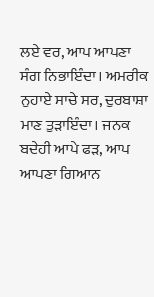ਲਏ ਵਰ, ਆਪ ਆਪਣਾ ਸੰਗ ਨਿਭਾਇੰਦਾ। ਅਮਰੀਕ ਨੁਹਾਏ ਸਾਚੇ ਸਰ, ਦੁਰਬਾਸ਼ਾ ਮਾਣ ਤੁੜਾਇੰਦਾ। ਜਨਕ ਬਦੇਹੀ ਆਪੇ ਫੜ, ਆਪ ਆਪਣਾ ਗਿਆਨ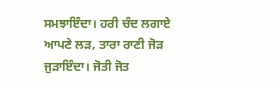ਸਮਝਾਇੰਦਾ। ਹਰੀ ਚੰਦ ਲਗਾਏ ਆਪਣੇ ਲੜ, ਤਾਰਾ ਰਾਣੀ ਜੋੜ ਜੁੜਾਇੰਦਾ। ਜੋਤੀ ਜੋਤ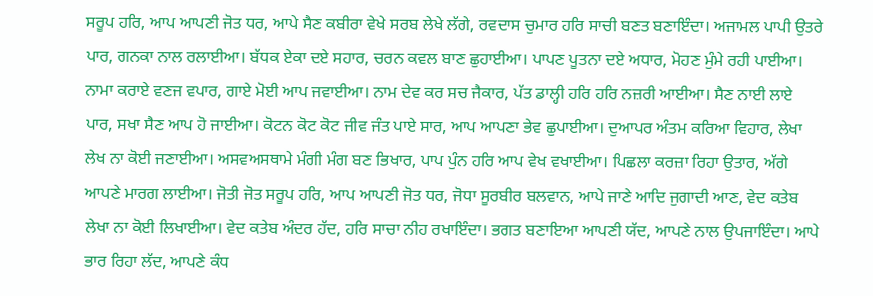ਸਰੂਪ ਹਰਿ, ਆਪ ਆਪਣੀ ਜੋਤ ਧਰ, ਆਪੇ ਸੈਣ ਕਬੀਰਾ ਵੇਖੇ ਸਰਬ ਲੇਖੇ ਲੱਗੇ, ਰਵਦਾਸ ਚੁਮਾਰ ਹਰਿ ਸਾਚੀ ਬਣਤ ਬਣਾਇੰਦਾ। ਅਜਾਮਲ ਪਾਪੀ ਉਤਰੇ ਪਾਰ, ਗਨਕਾ ਨਾਲ ਰਲਾਈਆ। ਬੱਧਕ ਏਕਾ ਦਏ ਸਹਾਰ, ਚਰਨ ਕਵਲ ਬਾਣ ਛੁਹਾਈਆ। ਪਾਪਣ ਪੂਤਨਾ ਦਏ ਅਧਾਰ, ਮੋਹਣ ਮੁੰਮੇ ਰਹੀ ਪਾਈਆ। ਨਾਮਾ ਕਰਾਏ ਵਣਜ ਵਪਾਰ, ਗਾਏ ਮੋਈ ਆਪ ਜਵਾਈਆ। ਨਾਮ ਦੇਵ ਕਰ ਸਚ ਜੈਕਾਰ, ਪੱਤ ਡਾਲ੍ਹੀ ਹਰਿ ਹਰਿ ਨਜ਼ਰੀ ਆਈਆ। ਸੈਣ ਨਾਈ ਲਾਏ ਪਾਰ, ਸਖਾ ਸੈਣ ਆਪ ਹੋ ਜਾਈਆ। ਕੋਟਨ ਕੋਟ ਕੋਟ ਜੀਵ ਜੰਤ ਪਾਏ ਸਾਰ, ਆਪ ਆਪਣਾ ਭੇਵ ਛੁਪਾਈਆ। ਦੁਆਪਰ ਅੰਤਮ ਕਰਿਆ ਵਿਹਾਰ, ਲੇਖਾ ਲੇਖ ਨਾ ਕੋਈ ਜਣਾਈਆ। ਅਸਵਅਸਥਾਮੇ ਮੰਗੀ ਮੰਗ ਬਣ ਭਿਖਾਰ, ਪਾਪ ਪੁੰਨ ਹਰਿ ਆਪ ਵੇਖ ਵਖਾਈਆ। ਪਿਛਲਾ ਕਰਜ਼ਾ ਰਿਹਾ ਉਤਾਰ, ਅੱਗੇ ਆਪਣੇ ਮਾਰਗ ਲਾਈਆ। ਜੋਤੀ ਜੋਤ ਸਰੂਪ ਹਰਿ, ਆਪ ਆਪਣੀ ਜੋਤ ਧਰ, ਜੋਧਾ ਸੂਰਬੀਰ ਬਲਵਾਨ, ਆਪੇ ਜਾਣੇ ਆਦਿ ਜੁਗਾਦੀ ਆਣ, ਵੇਦ ਕਤੇਬ ਲੇਖਾ ਨਾ ਕੋਈ ਲਿਖਾਈਆ। ਵੇਦ ਕਤੇਬ ਅੰਦਰ ਹੱਦ, ਹਰਿ ਸਾਚਾ ਨੀਹ ਰਖਾਇੰਦਾ। ਭਗਤ ਬਣਾਇਆ ਆਪਣੀ ਯੱਦ, ਆਪਣੇ ਨਾਲ ਉਪਜਾਇੰਦਾ। ਆਪੇ ਭਾਰ ਰਿਹਾ ਲੱਦ, ਆਪਣੇ ਕੰਧ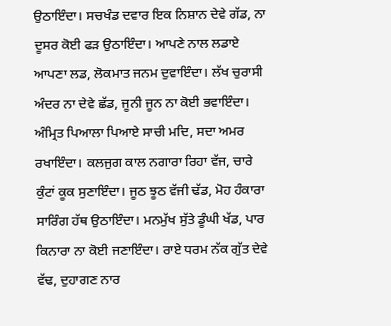ਉਠਾਇੰਦਾ। ਸਚਖੰਡ ਦਵਾਰ ਇਕ ਨਿਸ਼ਾਨ ਦੇਵੇ ਗੱਡ, ਨਾ ਦੂਸਰ ਕੋਈ ਫੜ ਉਠਾਇੰਦਾ। ਆਪਣੇ ਨਾਲ ਲਡਾਏ ਆਪਣਾ ਲਡ, ਲੋਕਮਾਤ ਜਨਮ ਦੁਵਾਇੰਦਾ। ਲੱਖ ਚੁਰਾਸੀ ਅੰਦਰ ਨਾ ਦੇਵੇ ਛੱਡ, ਜੂਨੀ ਜੂਨ ਨਾ ਕੋਈ ਭਵਾਇੰਦਾ। ਅੰਮ੍ਰਿਤ ਪਿਆਲਾ ਪਿਆਏ ਸਾਚੀ ਮਦਿ, ਸਦਾ ਅਮਰ ਰਖਾਇੰਦਾ। ਕਲਜੁਗ ਕਾਲ ਨਗਾਰਾ ਰਿਹਾ ਵੱਜ, ਚਾਰੇ ਕੁੰਟਾਂ ਕੂਕ ਸੁਣਾਇੰਦਾ। ਜੂਠ ਝੂਠ ਵੱਜੀ ਢੱਡ, ਮੋਹ ਹੰਕਾਰਾ ਸਾਰਿੰਗ ਹੱਥ ਉਠਾਇੰਦਾ। ਮਨਮੁੱਖ ਸੁੱਤੇ ਡੂੰਘੀ ਖੱਡ, ਪਾਰ ਕਿਨਾਰਾ ਨਾ ਕੋਈ ਜਣਾਇੰਦਾ। ਰਾਏ ਧਰਮ ਨੱਕ ਗੁੱਤ ਦੇਵੇ ਵੱਢ, ਦੁਹਾਗਣ ਨਾਰ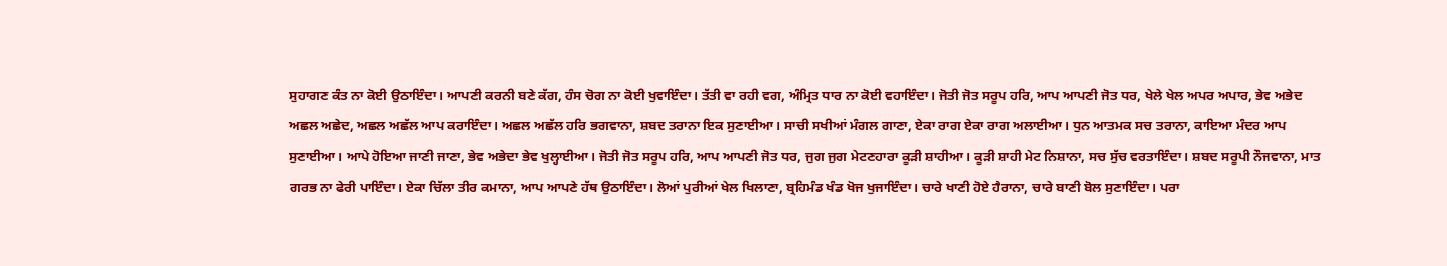ਸੁਹਾਗਣ ਕੰਤ ਨਾ ਕੋਈ ਉਠਾਇੰਦਾ। ਆਪਣੀ ਕਰਨੀ ਬਣੇ ਕੱਗ, ਹੰਸ ਚੋਗ ਨਾ ਕੋਈ ਖੁਵਾਇੰਦਾ। ਤੱਤੀ ਵਾ ਰਹੀ ਵਗ, ਅੰਮ੍ਰਿਤ ਧਾਰ ਨਾ ਕੋਈ ਵਹਾਇੰਦਾ। ਜੋਤੀ ਜੋਤ ਸਰੂਪ ਹਰਿ, ਆਪ ਆਪਣੀ ਜੋਤ ਧਰ, ਖੇਲੇ ਖੇਲ ਅਪਰ ਅਪਾਰ, ਭੇਵ ਅਭੇਦ ਅਛਲ ਅਛੇਦ, ਅਛਲ ਅਛੱਲ ਆਪ ਕਰਾਇੰਦਾ। ਅਛਲ ਅਛੱਲ ਹਰਿ ਭਗਵਾਨਾ, ਸ਼ਬਦ ਤਰਾਨਾ ਇਕ ਸੁਣਾਈਆ। ਸਾਚੀ ਸਖੀਆਂ ਮੰਗਲ ਗਾਣਾ, ਏਕਾ ਰਾਗ ਏਕਾ ਰਾਗ ਅਲਾਈਆ। ਧੁਨ ਆਤਮਕ ਸਚ ਤਰਾਨਾ, ਕਾਇਆ ਮੰਦਰ ਆਪ ਸੁਣਾਈਆ। ਆਪੇ ਹੋਇਆ ਜਾਣੀ ਜਾਣਾ, ਭੇਵ ਅਭੇਦਾ ਭੇਵ ਖੁਲ੍ਹਾਈਆ। ਜੋਤੀ ਜੋਤ ਸਰੂਪ ਹਰਿ, ਆਪ ਆਪਣੀ ਜੋਤ ਧਰ, ਜੁਗ ਜੁਗ ਮੇਟਣਹਾਰਾ ਕੂੜੀ ਸ਼ਾਹੀਆ। ਕੂੜੀ ਸ਼ਾਹੀ ਮੇਟ ਨਿਸ਼ਾਨਾ, ਸਚ ਸੁੱਚ ਵਰਤਾਇੰਦਾ। ਸ਼ਬਦ ਸਰੂਪੀ ਨੌਜਵਾਨਾ, ਮਾਤ ਗਰਭ ਨਾ ਫੇਰੀ ਪਾਇੰਦਾ। ਏਕਾ ਚਿੱਲਾ ਤੀਰ ਕਮਾਨਾ, ਆਪ ਆਪਣੇ ਹੱਥ ਉਠਾਇੰਦਾ। ਲੋਆਂ ਪੁਰੀਆਂ ਖੇਲ ਖਿਲਾਣਾ, ਬ੍ਰਹਿਮੰਡ ਖੰਡ ਖੋਜ ਖੁਜਾਇੰਦਾ। ਚਾਰੇ ਖਾਣੀ ਹੋਏ ਹੈਰਾਨਾ, ਚਾਰੇ ਬਾਣੀ ਬੋਲ ਸੁਣਾਇੰਦਾ। ਪਰਾ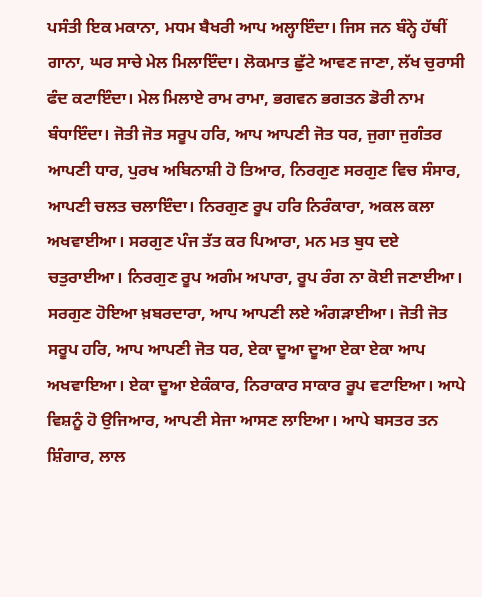ਪਸੰਤੀ ਇਕ ਮਕਾਨਾ, ਮਧਮ ਬੈਖਰੀ ਆਪ ਅਲ੍ਹਾਇੰਦਾ। ਜਿਸ ਜਨ ਬੰਨ੍ਹੇ ਹੱਥੀਂ ਗਾਨਾ, ਘਰ ਸਾਚੇ ਮੇਲ ਮਿਲਾਇੰਦਾ। ਲੋਕਮਾਤ ਛੁੱਟੇ ਆਵਣ ਜਾਣਾ, ਲੱਖ ਚੁਰਾਸੀ ਫੰਦ ਕਟਾਇੰਦਾ। ਮੇਲ ਮਿਲਾਏ ਰਾਮ ਰਾਮਾ, ਭਗਵਨ ਭਗਤਨ ਡੋਰੀ ਨਾਮ ਬੰਧਾਇੰਦਾ। ਜੋਤੀ ਜੋਤ ਸਰੂਪ ਹਰਿ, ਆਪ ਆਪਣੀ ਜੋਤ ਧਰ, ਜੁਗਾ ਜੁਗੰਤਰ ਆਪਣੀ ਧਾਰ, ਪੁਰਖ ਅਬਿਨਾਸ਼ੀ ਹੋ ਤਿਆਰ, ਨਿਰਗੁਣ ਸਰਗੁਣ ਵਿਚ ਸੰਸਾਰ, ਆਪਣੀ ਚਲਤ ਚਲਾਇੰਦਾ। ਨਿਰਗੁਣ ਰੂਪ ਹਰਿ ਨਿਰੰਕਾਰਾ, ਅਕਲ ਕਲਾ ਅਖਵਾਈਆ। ਸਰਗੁਣ ਪੰਜ ਤੱਤ ਕਰ ਪਿਆਰਾ, ਮਨ ਮਤ ਬੁਧ ਦਏ ਚਤੁਰਾਈਆ। ਨਿਰਗੁਣ ਰੂਪ ਅਗੰਮ ਅਪਾਰਾ, ਰੂਪ ਰੰਗ ਨਾ ਕੋਈ ਜਣਾਈਆ। ਸਰਗੁਣ ਹੋਇਆ ਖ਼ਬਰਦਾਰਾ, ਆਪ ਆਪਣੀ ਲਏ ਅੰਗੜਾਈਆ। ਜੋਤੀ ਜੋਤ ਸਰੂਪ ਹਰਿ, ਆਪ ਆਪਣੀ ਜੋਤ ਧਰ, ਏਕਾ ਦੂਆ ਦੂਆ ਏਕਾ ਏਕਾ ਆਪ ਅਖਵਾਇਆ। ਏਕਾ ਦੂਆ ਏਕੰਕਾਰ, ਨਿਰਾਕਾਰ ਸਾਕਾਰ ਰੂਪ ਵਟਾਇਆ। ਆਪੇ ਵਿਸ਼ਨੂੰ ਹੋ ਉਜਿਆਰ, ਆਪਣੀ ਸੇਜਾ ਆਸਣ ਲਾਇਆ। ਆਪੇ ਬਸਤਰ ਤਨ ਸ਼ਿੰਗਾਰ, ਲਾਲ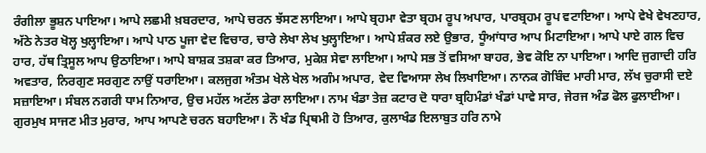ਰੰਗੀਲਾ ਭੂਸ਼ਨ ਪਾਇਆ। ਆਪੇ ਲਛਮੀ ਖ਼ਬਰਦਾਰ, ਆਪੇ ਚਰਨ ਝੱਸਣ ਲਾਇਆ। ਆਪੇ ਬ੍ਰਹਮਾ ਵੇਤਾ ਬ੍ਰਹਮ ਰੂਪ ਅਪਾਰ, ਪਾਰਬ੍ਰਹਮ ਰੂਪ ਵਟਾਇਆ। ਆਪੇ ਵੇਖੇ ਵੇਖਣਹਾਰ, ਅੱਠੇ ਨੇਤਰ ਖੋਲ੍ਹ ਖੁਲ੍ਹਾਇਆ। ਆਪੇ ਪਾਠ ਪੂਜਾ ਵੇਦ ਵਿਚਾਰ, ਚਾਰੇ ਲੇਖਾ ਲੇਖ ਖੁਲ੍ਹਾਇਆ। ਆਪੇ ਸ਼ੰਕਰ ਲਏ ਉਭਾਰ, ਧੂੰਆਂਧਾਰ ਆਪ ਮਿਟਾਇਆ। ਆਪੇ ਪਾਏ ਗਲ ਵਿਚ ਹਾਰ, ਹੱਥ ਤ੍ਰਿਸੂਲ ਆਪ ਉਠਾਇਆ। ਆਪੇ ਬਾਸ਼ਕ ਤਸ਼ਕਾ ਕਰ ਤਿਆਰ, ਮੁਕੇਸ਼ ਸੇਵਾ ਲਾਇਆ। ਆਪੇ ਸਭ ਤੋਂ ਵਸਿਆ ਬਾਹਰ, ਭੇਵ ਕੋਇ ਨਾ ਪਾਇਆ। ਆਦਿ ਜੁਗਾਦੀ ਹਰਿ ਅਵਤਾਰ, ਨਿਰਗੁਣ ਸਰਗੁਣ ਨਾਉਂ ਧਰਾਇਆ। ਕਲਜੁਗ ਅੰਤਮ ਖੇਲੇ ਖੇਲ ਅਗੰਮ ਅਪਾਰ, ਵੇਦ ਵਿਆਸਾ ਲੇਖ ਲਿਖਾਇਆ। ਨਾਨਕ ਗੋਬਿੰਦ ਮਾਰੀ ਮਾਰ, ਲੱਖ ਚੁਰਾਸੀ ਦਏ ਸਜ਼ਾਇਆ। ਸੰਬਲ ਨਗਰੀ ਧਾਮ ਨਿਆਰ, ਉਚ ਮਹੱਲ ਅਟੱਲ ਡੇਰਾ ਲਾਇਆ। ਨਾਮ ਖੰਡਾ ਤੇਜ਼ ਕਟਾਰ ਦੋ ਧਾਰਾ ਬ੍ਰਹਿਮੰਡਾਂ ਖੰਡਾਂ ਪਾਵੇ ਸਾਰ, ਜੇਰਜ ਅੰਡ ਫੋਲ ਫੁਲਾਈਆ। ਗੁਰਮੁਖ ਸਾਜਣ ਮੀਤ ਮੁਰਾਰ, ਆਪ ਆਪਣੇ ਚਰਨ ਬਹਾਇਆ। ਨੌ ਖੰਡ ਪ੍ਰਿਥਮੀ ਹੋ ਤਿਆਰ, ਕੁਲਾਖੰਡ ਇਲਾਬੁਤ ਹਰਿ ਨਾਮੇ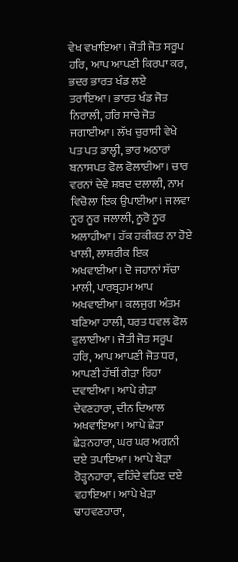ਵੇਖ ਵਖਾਇਆ। ਜੋਤੀ ਜੋਤ ਸਰੂਪ ਹਰਿ, ਆਪ ਆਪਣੀ ਕਿਰਪਾ ਕਰ, ਭਦਰ ਭਾਰਤ ਖੰਡ ਲਏ ਤਰਾਇਆ। ਭਾਰਤ ਖੰਡ ਜੋਤ ਨਿਰਾਲੀ, ਹਰਿ ਸਾਚੇ ਜੋਤ ਜਗਾਈਆ। ਲੱਖ ਚੁਰਾਸੀ ਵੇਖੇ ਪਤ ਪਤ ਡਾਲ੍ਹੀ, ਭਾਰ ਅਠਾਰਾਂ ਬਨਾਸਪਤ ਫੋਲ ਫੋਲਾਈਆ। ਚਾਰ ਵਰਨਾਂ ਦੇਵੇ ਸ਼ਬਦ ਦਲਾਲੀ, ਨਾਮ ਵਿਚੋਲਾ ਇਕ ਉਪਾਈਆ। ਜਲਵਾ ਨੂਰ ਨੂਰ ਜਲਾਲੀ, ਨੂਰੋ ਨੂਰ ਅਲਾਹੀਆ। ਹੱਕ ਹਕੀਕਤ ਨਾ ਹੋਏ ਖਾਲੀ, ਲਾਸ਼ਰੀਕ ਇਕ ਅਖਵਾਈਆ। ਦੋ ਜਹਾਨਾਂ ਸੱਚਾ ਮਾਲੀ, ਪਾਰਬ੍ਰਹਮ ਆਪ ਅਖਵਾਈਆ। ਕਲਜੁਗ ਅੰਤਮ ਬਣਿਆ ਹਾਲੀ, ਧਰਤ ਧਵਲ ਫੋਲ ਫੁਲਾਈਆ। ਜੋਤੀ ਜੋਤ ਸਰੂਪ ਹਰਿ, ਆਪ ਆਪਣੀ ਜੋਤ ਧਰ, ਆਪਣੀ ਹੱਥੀਂ ਗੇੜਾ ਰਿਹਾ ਦਵਾਈਆ। ਆਪੇ ਗੇੜਾ ਦੇਵਣਹਾਰਾ, ਦੀਨ ਦਿਆਲ ਅਖਵਾਇਆ। ਆਪੇ ਛੇੜਾ ਛੇੜਨਹਾਰਾ, ਘਰ ਘਰ ਅਗਨੀ ਦਏ ਤਪਾਇਆ। ਆਪੇ ਬੇੜਾ ਰੋੜ੍ਹਨਹਾਰਾ, ਵਹਿੰਦੇ ਵਹਿਣ ਦਏ ਵਹਾਇਆ। ਆਪੇ ਖੇੜਾ ਢਾਹਵਣਹਾਰਾ,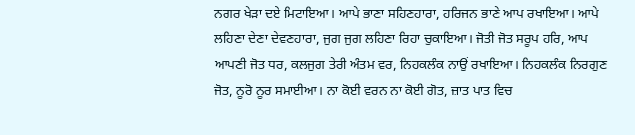ਨਗਰ ਖੇੜਾ ਦਏ ਮਿਟਾਇਆ। ਆਪੇ ਭਾਣਾ ਸਹਿਣਹਾਰਾ, ਹਰਿਜਨ ਭਾਣੇ ਆਪ ਰਖਾਇਆ। ਆਪੇ ਲਹਿਣਾ ਦੇਣਾ ਦੇਵਣਹਾਰਾ, ਜੁਗ ਜੁਗ ਲਹਿਣਾ ਰਿਹਾ ਚੁਕਾਇਆ। ਜੋਤੀ ਜੋਤ ਸਰੂਪ ਹਰਿ, ਆਪ ਆਪਣੀ ਜੋਤ ਧਰ, ਕਲਜੁਗ ਤੇਰੀ ਅੰਤਮ ਵਰ, ਨਿਹਕਲੰਕ ਨਾਉਂ ਰਖਾਇਆ। ਨਿਹਕਲੰਕ ਨਿਰਗੁਣ ਜੋਤ, ਨੂਰੋ ਨੂਰ ਸਮਾਈਆ। ਨਾ ਕੋਈ ਵਰਨ ਨਾ ਕੋਈ ਗੋਤ, ਜ਼ਾਤ ਪਾਤ ਵਿਚ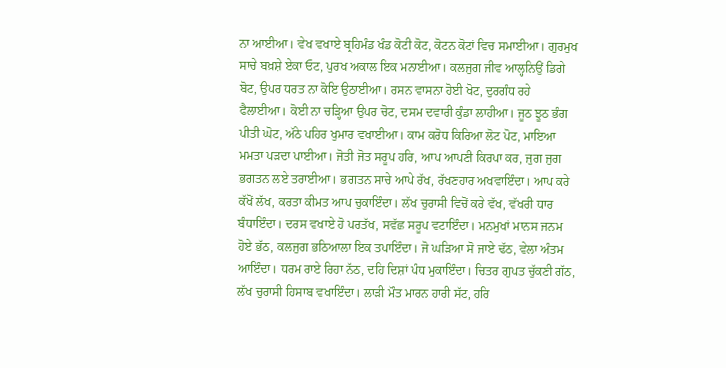ਨਾ ਆਈਆ। ਵੇਖ ਵਖਾਏ ਬ੍ਰਹਿਮੰਡ ਖੰਡ ਕੋਟੀ ਕੋਟ, ਕੋਟਨ ਕੋਟਾਂ ਵਿਚ ਸਮਾਈਆ। ਗੁਰਮੁਖ ਸਾਚੇ ਬਖ਼ਸ਼ੇ ਏਕਾ ਓਟ, ਪੁਰਖ ਅਕਾਲ ਇਕ ਮਨਾਈਆ। ਕਲਜੁਗ ਜੀਵ ਆਲ੍ਹਨਿਉਂ ਡਿਗੇ ਬੋਟ, ਉਪਰ ਧਰਤ ਨਾ ਕੋਇ ਉਠਾਈਆ। ਰਸਨ ਵਾਸਨਾ ਹੋਈ ਖੋਟ, ਦੁਰਗੰਧ ਰਹੇ ਫੈਲਾਈਆ। ਕੋਈ ਨਾ ਚੜ੍ਹਿਆ ਉਪਰ ਚੋਟ, ਦਸਮ ਦਵਾਰੀ ਕੁੰਡਾ ਲਾਹੀਆ। ਜੂਠ ਝੂਠ ਭੰਗ ਪੀਤੀ ਘੋਟ, ਅੱਠੇ ਪਹਿਰ ਖੁਮਾਰ ਵਖਾਈਆ। ਕਾਮ ਕਰੋਧ ਕਿਰਿਆ ਲੋਟ ਪੋਟ, ਮਾਇਆ ਮਮਤਾ ਪੜਦਾ ਪਾਈਆ। ਜੋਤੀ ਜੋਤ ਸਰੂਪ ਹਰਿ, ਆਪ ਆਪਣੀ ਕਿਰਪਾ ਕਰ, ਜੁਗ ਜੁਗ ਭਗਤਨ ਲਏ ਤਰਾਈਆ। ਭਗਤਨ ਸਾਚੇ ਆਪੇ ਰੱਖ, ਰੱਖਣਹਾਰ ਅਖਵਾਇੰਦਾ। ਆਪ ਕਰੇ ਕੱਖੋਂ ਲੱਖ, ਕਰਤਾ ਕੀਮਤ ਆਪ ਚੁਕਾਇੰਦਾ। ਲੱਖ ਚੁਰਾਸੀ ਵਿਚੋਂ ਕਰੇ ਵੱਖ, ਵੱਖਰੀ ਧਾਰ ਬੰਧਾਇੰਦਾ। ਦਰਸ ਵਖਾਏ ਹੋ ਪਰਤੱਖ, ਸਵੱਛ ਸਰੂਪ ਵਟਾਇੰਦਾ। ਮਨਮੁਖਾਂ ਮਾਨਸ ਜਨਮ ਹੋਏ ਭੱਠ, ਕਲਜੁਗ ਭਠਿਆਲਾ ਇਕ ਤਪਾਇੰਦਾ। ਜੋ ਘੜਿਆ ਸੋ ਜਾਏ ਢੱਠ, ਵੇਲਾ ਅੰਤਮ ਆਇੰਦਾ। ਧਰਮ ਰਾਏ ਰਿਹਾ ਨੱਠ, ਦਹਿ ਦਿਸ਼ਾਂ ਪੰਧ ਮੁਕਾਇੰਦਾ। ਚਿਤਰ ਗੁਪਤ ਚੁੱਕਣੀ ਗੱਠ, ਲੱਖ ਚੁਰਾਸੀ ਹਿਸਾਬ ਵਖਾਇੰਦਾ। ਲਾੜੀ ਮੌਤ ਮਾਰਨ ਹਾਰੀ ਸੱਟ, ਹਰਿ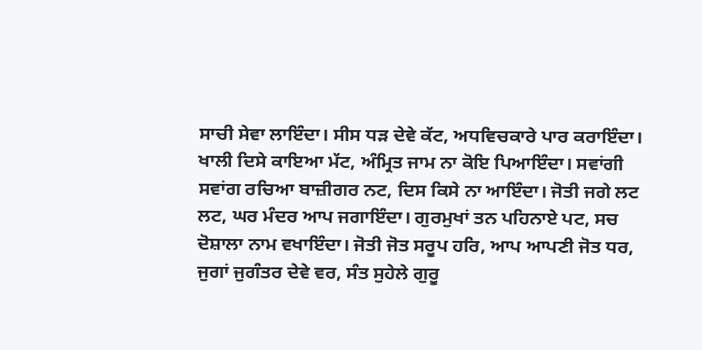ਸਾਚੀ ਸੇਵਾ ਲਾਇੰਦਾ। ਸੀਸ ਧੜ ਦੇਵੇ ਕੱਟ, ਅਧਵਿਚਕਾਰੇ ਪਾਰ ਕਰਾਇੰਦਾ। ਖਾਲੀ ਦਿਸੇ ਕਾਇਆ ਮੱਟ, ਅੰਮ੍ਰਿਤ ਜਾਮ ਨਾ ਕੋਇ ਪਿਆਇੰਦਾ। ਸਵਾਂਗੀ ਸਵਾਂਗ ਰਚਿਆ ਬਾਜ਼ੀਗਰ ਨਟ, ਦਿਸ ਕਿਸੇ ਨਾ ਆਇੰਦਾ। ਜੋਤੀ ਜਗੇ ਲਟ ਲਟ, ਘਰ ਮੰਦਰ ਆਪ ਜਗਾਇੰਦਾ। ਗੁਰਮੁਖਾਂ ਤਨ ਪਹਿਨਾਏ ਪਟ, ਸਚ ਦੋਸ਼ਾਲਾ ਨਾਮ ਵਖਾਇੰਦਾ। ਜੋਤੀ ਜੋਤ ਸਰੂਪ ਹਰਿ, ਆਪ ਆਪਣੀ ਜੋਤ ਧਰ, ਜੁਗਾਂ ਜੁਗੰਤਰ ਦੇਵੇ ਵਰ, ਸੰਤ ਸੁਹੇਲੇ ਗੁਰੂ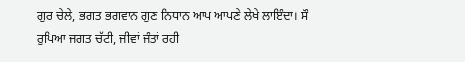ਗੁਰ ਚੇਲੇ, ਭਗਤ ਭਗਵਾਨ ਗੁਣ ਨਿਧਾਨ ਆਪ ਆਪਣੇ ਲੇਖੇ ਲਾਇੰਦਾ। ਸੌ ਰੁਪਿਆ ਜਗਤ ਚੱਟੀ, ਜੀਵਾਂ ਜੰਤਾਂ ਰਹੀ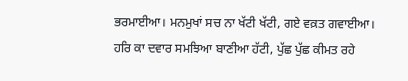ਭਰਮਾਈਆ। ਮਨਮੁਖਾਂ ਸਚ ਨਾ ਖੱਟੀ ਖੱਟੀ, ਗਏ ਵਕ਼ਤ ਗਵਾਈਆ। ਹਰਿ ਕਾ ਦਵਾਰ ਸਮਝਿਆ ਬਾਣੀਆ ਹੱਟੀ, ਪੁੱਛ ਪੁੱਛ ਕੀਮਤ ਰਹੇ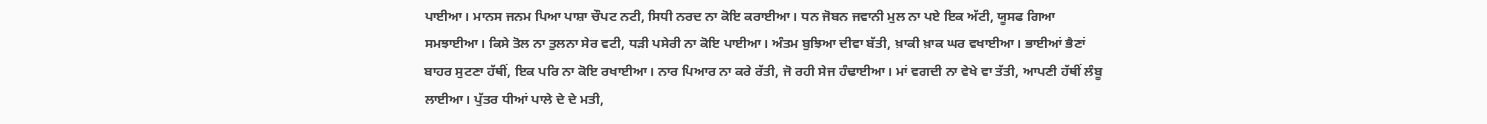ਪਾਈਆ। ਮਾਨਸ ਜਨਮ ਪਿਆ ਪਾਸ਼ਾ ਚੌਪਟ ਨਟੀ, ਸਿਧੀ ਨਰਦ ਨਾ ਕੋਇ ਕਰਾਈਆ। ਧਨ ਜੋਬਨ ਜਵਾਨੀ ਮੁਲ ਨਾ ਪਏ ਇਕ ਅੱਟੀ, ਯੂਸਫ ਗਿਆ ਸਮਝਾਈਆ। ਕਿਸੇ ਤੋਲ ਨਾ ਤੁਲਨਾ ਸੇਰ ਵਟੀ, ਧੜੀ ਪਸੇਰੀ ਨਾ ਕੋਇ ਪਾਈਆ। ਅੰਤਮ ਬੁਝਿਆ ਦੀਵਾ ਬੱਤੀ, ਖ਼ਾਕੀ ਖ਼ਾਕ ਘਰ ਵਖਾਈਆ। ਭਾਈਆਂ ਭੈਣਾਂ ਬਾਹਰ ਸੁਟਣਾ ਹੱਥੀਂ, ਇਕ ਪਰਿ ਨਾ ਕੋਇ ਰਖਾਈਆ। ਨਾਰ ਪਿਆਰ ਨਾ ਕਰੇ ਰੱਤੀ, ਜੋ ਰਹੀ ਸੇਜ ਹੰਢਾਈਆ। ਮਾਂ ਵਗਦੀ ਨਾ ਵੇਖੇ ਵਾ ਤੱਤੀ, ਆਪਣੀ ਹੱਥੀਂ ਲੰਬੂ ਲਾਈਆ। ਪੁੱਤਰ ਧੀਆਂ ਪਾਲੇ ਦੇ ਦੇ ਮਤੀ,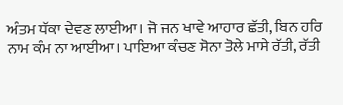ਅੰਤਮ ਧੱਕਾ ਦੇਵਣ ਲਾਈਆ। ਜੋ ਜਨ ਖਾਵੇ ਆਹਾਰ ਛੱਤੀ, ਬਿਨ ਹਰਿ ਨਾਮ ਕੰਮ ਨਾ ਆਈਆ। ਪਾਇਆ ਕੰਚਣ ਸੋਨਾ ਤੋਲੇ ਮਾਸੇ ਰੱਤੀ, ਰੱਤੀ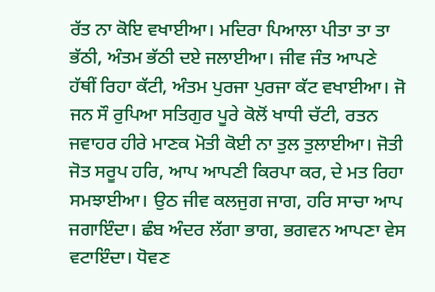ਰੱਤ ਨਾ ਕੋਇ ਵਖਾਈਆ। ਮਦਿਰਾ ਪਿਆਲਾ ਪੀਤਾ ਤਾ ਤਾ ਭੱਠੀ, ਅੰਤਮ ਭੱਠੀ ਦਏ ਜਲਾਈਆ। ਜੀਵ ਜੰਤ ਆਪਣੇ ਹੱਥੀਂ ਰਿਹਾ ਕੱਟੀ, ਅੰਤਮ ਪੁਰਜਾ ਪੁਰਜਾ ਕੱਟ ਵਖਾਈਆ। ਜੋ ਜਨ ਸੌ ਰੁਪਿਆ ਸਤਿਗੁਰ ਪੂਰੇ ਕੋਲੋਂ ਖਾਧੀ ਚੱਟੀ, ਰਤਨ ਜਵਾਹਰ ਹੀਰੇ ਮਾਣਕ ਮੋਤੀ ਕੋਈ ਨਾ ਤੁਲ ਤੁਲਾਈਆ। ਜੋਤੀ ਜੋਤ ਸਰੂਪ ਹਰਿ, ਆਪ ਆਪਣੀ ਕਿਰਪਾ ਕਰ, ਦੇ ਮਤ ਰਿਹਾ ਸਮਝਾਈਆ। ਉਠ ਜੀਵ ਕਲਜੁਗ ਜਾਗ, ਹਰਿ ਸਾਚਾ ਆਪ ਜਗਾਇੰਦਾ। ਛੰਬ ਅੰਦਰ ਲੱਗਾ ਭਾਗ, ਭਗਵਨ ਆਪਣਾ ਵੇਸ ਵਟਾਇੰਦਾ। ਧੋਵਣ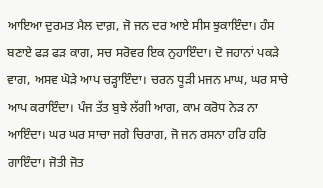ਆਇਆ ਦੁਰਮਤ ਮੈਲ ਦਾਗ਼, ਜੋ ਜਨ ਦਰ ਆਏ ਸੀਸ ਝੁਕਾਇੰਦਾ। ਹੰਸ ਬਣਾਏ ਫੜ ਫੜ ਕਾਗ, ਸਚ ਸਰੋਵਰ ਇਕ ਨੁਹਾਇੰਦਾ। ਦੋ ਜਹਾਨਾਂ ਪਕੜੇ ਵਾਗ, ਅਸਵ ਘੋੜੇ ਆਪ ਚੜ੍ਹਾਇੰਦਾ। ਚਰਨ ਧੂੜੀ ਮਜਨ ਮਾਘ, ਘਰ ਸਾਚੇ ਆਪ ਕਰਾਇੰਦਾ। ਪੰਜ ਤੱਤ ਬੁਝੇ ਲੱਗੀ ਆਗ, ਕਾਮ ਕਰੋਧ ਨੇੜ ਨਾ ਆਇੰਦਾ। ਘਰ ਘਰ ਸਾਚਾ ਜਗੇ ਚਿਰਾਗ, ਜੋ ਜਨ ਰਸਨਾ ਹਰਿ ਹਰਿ ਗਾਇੰਦਾ। ਜੋਤੀ ਜੋਤ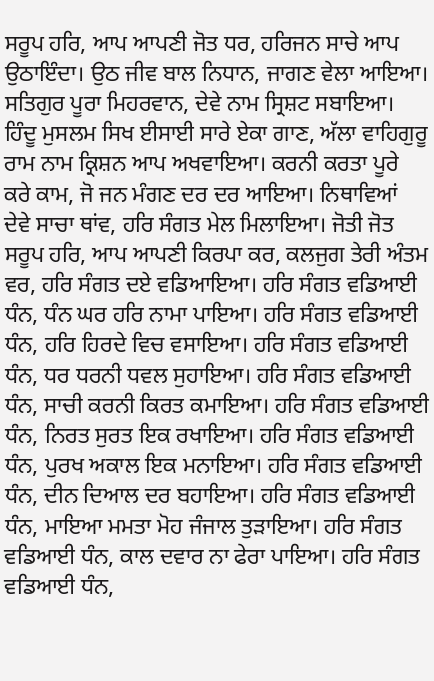ਸਰੂਪ ਹਰਿ, ਆਪ ਆਪਣੀ ਜੋਤ ਧਰ, ਹਰਿਜਨ ਸਾਚੇ ਆਪ ਉਠਾਇੰਦਾ। ਉਠ ਜੀਵ ਬਾਲ ਨਿਧਾਨ, ਜਾਗਣ ਵੇਲਾ ਆਇਆ। ਸਤਿਗੁਰ ਪੂਰਾ ਮਿਹਰਵਾਨ, ਦੇਵੇ ਨਾਮ ਸ੍ਰਿਸ਼ਟ ਸਬਾਇਆ। ਹਿੰਦੂ ਮੁਸਲਮ ਸਿਖ ਈਸਾਈ ਸਾਰੇ ਏਕਾ ਗਾਣ, ਅੱਲਾ ਵਾਹਿਗੁਰੂ ਰਾਮ ਨਾਮ ਕ੍ਰਿਸ਼ਨ ਆਪ ਅਖਵਾਇਆ। ਕਰਨੀ ਕਰਤਾ ਪੂਰੇ ਕਰੇ ਕਾਮ, ਜੋ ਜਨ ਮੰਗਣ ਦਰ ਦਰ ਆਇਆ। ਨਿਥਾਵਿਆਂ ਦੇਵੇ ਸਾਚਾ ਥਾਂਵ, ਹਰਿ ਸੰਗਤ ਮੇਲ ਮਿਲਾਇਆ। ਜੋਤੀ ਜੋਤ ਸਰੂਪ ਹਰਿ, ਆਪ ਆਪਣੀ ਕਿਰਪਾ ਕਰ, ਕਲਜੁਗ ਤੇਰੀ ਅੰਤਮ ਵਰ, ਹਰਿ ਸੰਗਤ ਦਏ ਵਡਿਆਇਆ। ਹਰਿ ਸੰਗਤ ਵਡਿਆਈ ਧੰਨ, ਧੰਨ ਘਰ ਹਰਿ ਨਾਮਾ ਪਾਇਆ। ਹਰਿ ਸੰਗਤ ਵਡਿਆਈ ਧੰਨ, ਹਰਿ ਹਿਰਦੇ ਵਿਚ ਵਸਾਇਆ। ਹਰਿ ਸੰਗਤ ਵਡਿਆਈ ਧੰਨ, ਧਰ ਧਰਨੀ ਧਵਲ ਸੁਹਾਇਆ। ਹਰਿ ਸੰਗਤ ਵਡਿਆਈ ਧੰਨ, ਸਾਚੀ ਕਰਨੀ ਕਿਰਤ ਕਮਾਇਆ। ਹਰਿ ਸੰਗਤ ਵਡਿਆਈ ਧੰਨ, ਨਿਰਤ ਸੁਰਤ ਇਕ ਰਖਾਇਆ। ਹਰਿ ਸੰਗਤ ਵਡਿਆਈ ਧੰਨ, ਪੁਰਖ ਅਕਾਲ ਇਕ ਮਨਾਇਆ। ਹਰਿ ਸੰਗਤ ਵਡਿਆਈ ਧੰਨ, ਦੀਨ ਦਿਆਲ ਦਰ ਬਹਾਇਆ। ਹਰਿ ਸੰਗਤ ਵਡਿਆਈ ਧੰਨ, ਮਾਇਆ ਮਮਤਾ ਮੋਹ ਜੰਜਾਲ ਤੁੜਾਇਆ। ਹਰਿ ਸੰਗਤ ਵਡਿਆਈ ਧੰਨ, ਕਾਲ ਦਵਾਰ ਨਾ ਫੇਰਾ ਪਾਇਆ। ਹਰਿ ਸੰਗਤ ਵਡਿਆਈ ਧੰਨ,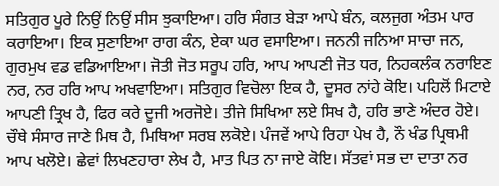ਸਤਿਗੁਰ ਪੂਰੇ ਨਿਉਂ ਨਿਉਂ ਸੀਸ ਝੁਕਾਇਆ। ਹਰਿ ਸੰਗਤ ਬੇੜਾ ਆਪੇ ਬੰਨ, ਕਲਜੁਗ ਅੰਤਮ ਪਾਰ ਕਰਾਇਆ। ਇਕ ਸੁਣਾਇਆ ਰਾਗ ਕੰਨ, ਏਕਾ ਘਰ ਵਸਾਇਆ। ਜਨਨੀ ਜਨਿਆ ਸਾਚਾ ਜਨ, ਗੁਰਮੁਖ ਵਡ ਵਡਿਆਇਆ। ਜੋਤੀ ਜੋਤ ਸਰੂਪ ਹਰਿ, ਆਪ ਆਪਣੀ ਜੋਤ ਧਰ, ਨਿਹਕਲੰਕ ਨਰਾਇਣ ਨਰ, ਨਰ ਹਰਿ ਆਪ ਅਖਵਾਇਆ। ਸਤਿਗੁਰ ਵਿਚੋਲਾ ਇਕ ਹੈ, ਦੂਸਰ ਨਾਂਹੇ ਕੋਇ। ਪਹਿਲੋਂ ਮਿਟਾਏ ਆਪਣੀ ਤ੍ਰਿਖ ਹੈ, ਫਿਰ ਕਰੇ ਦੂਜੀ ਅਰਜੋਏ। ਤੀਜੇ ਸਿਖਿਆ ਲਏ ਸਿਖ ਹੈ, ਹਰਿ ਭਾਣੇ ਅੰਦਰ ਹੋਏ। ਚੌਥੇ ਸੰਸਾਰ ਜਾਣੇ ਮਿਥ ਹੈ, ਮਿਥਿਆ ਸਰਬ ਲਕੋਏ। ਪੰਜਵੇਂ ਆਪੇ ਰਿਹਾ ਪੇਖ ਹੈ, ਨੌ ਖੰਡ ਪ੍ਰਿਥਮੀ ਆਪ ਖਲੋਏ। ਛੇਵਾਂ ਲਿਖਣਹਾਰਾ ਲੇਖ ਹੈ, ਮਾਤ ਪਿਤ ਨਾ ਜਾਏ ਕੋਇ। ਸੱਤਵਾਂ ਸਭ ਦਾ ਦਾਤਾ ਨਰ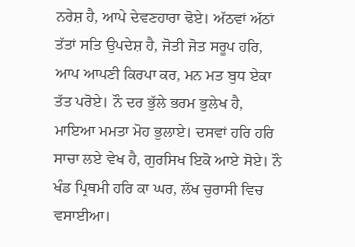ਨਰੇਸ਼ ਹੈ, ਆਪੇ ਦੇਵਣਹਾਰਾ ਢੋਏ। ਅੱਠਵਾਂ ਅੱਠਾਂ ਤੱਤਾਂ ਸਤਿ ਉਪਦੇਸ਼ ਹੈ, ਜੋਤੀ ਜੋਤ ਸਰੂਪ ਹਰਿ, ਆਪ ਆਪਣੀ ਕਿਰਪਾ ਕਰ, ਮਨ ਮਤ ਬੁਧ ਏਕਾ ਤੱਤ ਪਰੋਏ। ਨੌ ਦਰ ਭੁੱਲੇ ਭਰਮ ਭੁਲੇਖ ਹੈ, ਮਾਇਆ ਮਮਤਾ ਮੋਹ ਭੁਲਾਏ। ਦਸਵਾਂ ਹਰਿ ਹਰਿ ਸਾਚਾ ਲਏ ਵੇਖ ਹੈ, ਗੁਰਸਿਖ ਇਕੋ ਆਏ ਸੋਏ। ਨੌ ਖੰਡ ਪ੍ਰਿਥਮੀ ਹਰਿ ਕਾ ਘਰ, ਲੱਖ ਚੁਰਾਸੀ ਵਿਚ ਵਸਾਈਆ।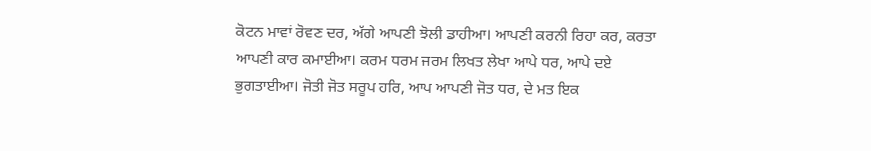ਕੋਟਨ ਮਾਵਾਂ ਰੋਵਣ ਦਰ, ਅੱਗੇ ਆਪਣੀ ਝੋਲੀ ਡਾਹੀਆ। ਆਪਣੀ ਕਰਨੀ ਰਿਹਾ ਕਰ, ਕਰਤਾ ਆਪਣੀ ਕਾਰ ਕਮਾਈਆ। ਕਰਮ ਧਰਮ ਜਰਮ ਲਿਖਤ ਲੇਖਾ ਆਪੇ ਧਰ, ਆਪੇ ਦਏ ਭੁਗਤਾਈਆ। ਜੋਤੀ ਜੋਤ ਸਰੂਪ ਹਰਿ, ਆਪ ਆਪਣੀ ਜੋਤ ਧਰ, ਦੇ ਮਤ ਇਕ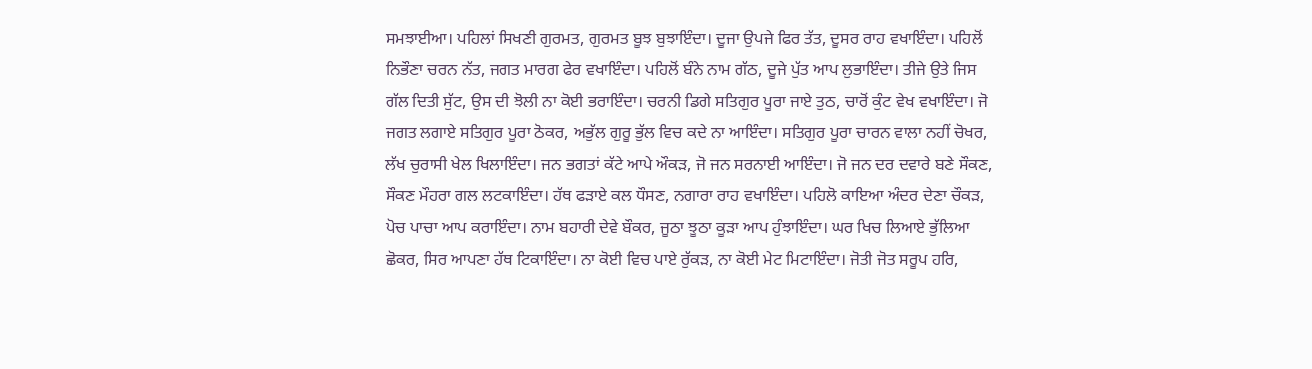ਸਮਝਾਈਆ। ਪਹਿਲਾਂ ਸਿਖਣੀ ਗੁਰਮਤ, ਗੁਰਮਤ ਬੂਝ ਬੁਝਾਇੰਦਾ। ਦੂਜਾ ਉਪਜੇ ਫਿਰ ਤੱਤ, ਦੂਸਰ ਰਾਹ ਵਖਾਇੰਦਾ। ਪਹਿਲੋਂ ਨਿਭੌਣਾ ਚਰਨ ਨੱਤ, ਜਗਤ ਮਾਰਗ ਫੇਰ ਵਖਾਇੰਦਾ। ਪਹਿਲੋਂ ਬੰਨੇ ਨਾਮ ਗੱਠ, ਦੂਜੇ ਪੁੱਤ ਆਪ ਲੁਭਾਇੰਦਾ। ਤੀਜੇ ਉਤੇ ਜਿਸ ਗੱਲ ਦਿਤੀ ਸੁੱਟ, ਉਸ ਦੀ ਝੋਲੀ ਨਾ ਕੋਈ ਭਰਾਇੰਦਾ। ਚਰਨੀ ਡਿਗੇ ਸਤਿਗੁਰ ਪੂਰਾ ਜਾਏ ਤੁਠ, ਚਾਰੋਂ ਕੁੰਟ ਵੇਖ ਵਖਾਇੰਦਾ। ਜੋ ਜਗਤ ਲਗਾਏ ਸਤਿਗੁਰ ਪੂਰਾ ਠੋਕਰ, ਅਭੁੱਲ ਗੁਰੂ ਭੁੱਲ ਵਿਚ ਕਦੇ ਨਾ ਆਇੰਦਾ। ਸਤਿਗੁਰ ਪੂਰਾ ਚਾਰਨ ਵਾਲਾ ਨਹੀਂ ਚੋਖਰ, ਲੱਖ ਚੁਰਾਸੀ ਖੇਲ ਖਿਲਾਇੰਦਾ। ਜਨ ਭਗਤਾਂ ਕੱਟੇ ਆਪੇ ਔਕੜ, ਜੋ ਜਨ ਸਰਨਾਈ ਆਇੰਦਾ। ਜੋ ਜਨ ਦਰ ਦਵਾਰੇ ਬਣੇ ਸੌਕਣ, ਸੌਕਣ ਮੌਹਰਾ ਗਲ ਲਟਕਾਇੰਦਾ। ਹੱਥ ਫੜਾਏ ਕਲ ਧੌਸਣ, ਨਗਾਰਾ ਰਾਹ ਵਖਾਇੰਦਾ। ਪਹਿਲੋ ਕਾਇਆ ਅੰਦਰ ਦੇਣਾ ਚੌਕੜ, ਪੋਚ ਪਾਚਾ ਆਪ ਕਰਾਇੰਦਾ। ਨਾਮ ਬਹਾਰੀ ਦੇਵੇ ਬੌਕਰ, ਜੂਠਾ ਝੂਠਾ ਕੂੜਾ ਆਪ ਹੁੰਝਾਇੰਦਾ। ਘਰ ਖਿਚ ਲਿਆਏ ਭੁੱਲਿਆ ਛੋਕਰ, ਸਿਰ ਆਪਣਾ ਹੱਥ ਟਿਕਾਇੰਦਾ। ਨਾ ਕੋਈ ਵਿਚ ਪਾਏ ਰੁੱਕੜ, ਨਾ ਕੋਈ ਮੇਟ ਮਿਟਾਇੰਦਾ। ਜੋਤੀ ਜੋਤ ਸਰੂਪ ਹਰਿ,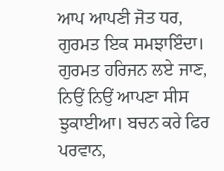ਆਪ ਆਪਣੀ ਜੋਤ ਧਰ, ਗੁਰਮਤ ਇਕ ਸਮਝਾਇੰਦਾ। ਗੁਰਮਤ ਹਰਿਜਨ ਲਏ ਜਾਣ, ਨਿਉਂ ਨਿਉਂ ਆਪਣਾ ਸੀਸ ਝੁਕਾਈਆ। ਬਚਨ ਕਰੇ ਫਿਰ ਪਰਵਾਨ,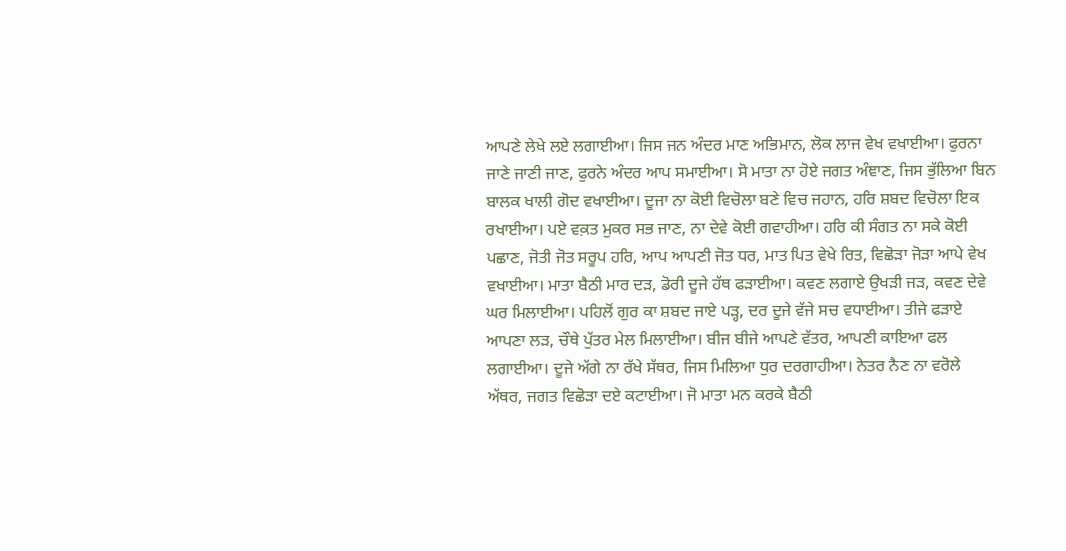ਆਪਣੇ ਲੇਖੇ ਲਏ ਲਗਾਈਆ। ਜਿਸ ਜਨ ਅੰਦਰ ਮਾਣ ਅਭਿਮਾਨ, ਲੋਕ ਲਾਜ ਵੇਖ ਵਖਾਈਆ। ਫੁਰਨਾ ਜਾਣੇ ਜਾਣੀ ਜਾਣ, ਫੁਰਨੇ ਅੰਦਰ ਆਪ ਸਮਾਈਆ। ਸੋ ਮਾਤਾ ਨਾ ਹੋਏ ਜਗਤ ਅੰਞਾਣ, ਜਿਸ ਭੁੱਲਿਆ ਬਿਨ ਬਾਲਕ ਖਾਲੀ ਗੋਦ ਵਖਾਈਆ। ਦੂਜਾ ਨਾ ਕੋਈ ਵਿਚੋਲਾ ਬਣੇ ਵਿਚ ਜਹਾਨ, ਹਰਿ ਸ਼ਬਦ ਵਿਚੋਲਾ ਇਕ ਰਖਾਈਆ। ਪਏ ਵਕ਼ਤ ਮੁਕਰ ਸਭ ਜਾਣ, ਨਾ ਦੇਵੇ ਕੋਈ ਗਵਾਹੀਆ। ਹਰਿ ਕੀ ਸੰਗਤ ਨਾ ਸਕੇ ਕੋਈ ਪਛਾਣ, ਜੋਤੀ ਜੋਤ ਸਰੂਪ ਹਰਿ, ਆਪ ਆਪਣੀ ਜੋਤ ਧਰ, ਮਾਤ ਪਿਤ ਵੇਖੇ ਰਿਤ, ਵਿਛੋੜਾ ਜੋੜਾ ਆਪੇ ਵੇਖ ਵਖਾਈਆ। ਮਾਤਾ ਬੈਠੀ ਮਾਰ ਦੜ, ਡੋਰੀ ਦੂਜੇ ਹੱਥ ਫੜਾਈਆ। ਕਵਣ ਲਗਾਏ ਉਖੜੀ ਜੜ, ਕਵਣ ਦੇਵੇ ਘਰ ਮਿਲਾਈਆ। ਪਹਿਲੋਂ ਗੁਰ ਕਾ ਸ਼ਬਦ ਜਾਏ ਪੜ੍ਹ, ਦਰ ਦੂਜੇ ਵੱਜੇ ਸਚ ਵਧਾਈਆ। ਤੀਜੇ ਫੜਾਏ ਆਪਣਾ ਲੜ, ਚੌਥੇ ਪੁੱਤਰ ਮੇਲ ਮਿਲਾਈਆ। ਬੀਜ ਬੀਜੇ ਆਪਣੇ ਵੱਤਰ, ਆਪਣੀ ਕਾਇਆ ਫਲ ਲਗਾਈਆ। ਦੂਜੇ ਅੱਗੇ ਨਾ ਰੱਖੇ ਸੱਥਰ, ਜਿਸ ਮਿਲਿਆ ਧੁਰ ਦਰਗਾਹੀਆ। ਨੇਤਰ ਨੈਣ ਨਾ ਵਰੋਲੇ ਅੱਥਰ, ਜਗਤ ਵਿਛੋੜਾ ਦਏ ਕਟਾਈਆ। ਜੋ ਮਾਤਾ ਮਨ ਕਰਕੇ ਬੈਠੀ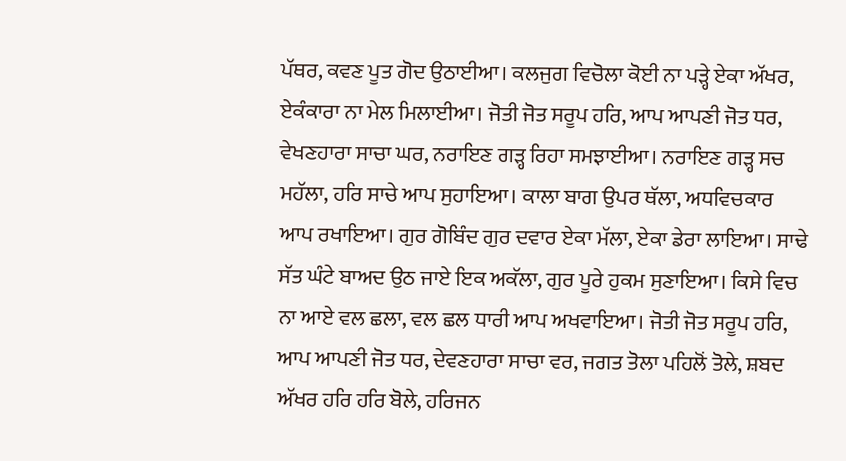ਪੱਥਰ, ਕਵਣ ਪੂਤ ਗੋਦ ਉਠਾਈਆ। ਕਲਜੁਗ ਵਿਚੋਲਾ ਕੋਈ ਨਾ ਪੜ੍ਹੇ ਏਕਾ ਅੱਖਰ, ਏਕੰਕਾਰਾ ਨਾ ਮੇਲ ਮਿਲਾਈਆ। ਜੋਤੀ ਜੋਤ ਸਰੂਪ ਹਰਿ, ਆਪ ਆਪਣੀ ਜੋਤ ਧਰ, ਵੇਖਣਹਾਰਾ ਸਾਚਾ ਘਰ, ਨਰਾਇਣ ਗੜ੍ਹ ਰਿਹਾ ਸਮਝਾਈਆ। ਨਰਾਇਣ ਗੜ੍ਹ ਸਚ ਮਹੱਲਾ, ਹਰਿ ਸਾਚੇ ਆਪ ਸੁਹਾਇਆ। ਕਾਲਾ ਬਾਗ ਉਪਰ ਥੱਲਾ, ਅਧਵਿਚਕਾਰ ਆਪ ਰਖਾਇਆ। ਗੁਰ ਗੋਬਿੰਦ ਗੁਰ ਦਵਾਰ ਏਕਾ ਮੱਲਾ, ਏਕਾ ਡੇਰਾ ਲਾਇਆ। ਸਾਢੇ ਸੱਤ ਘੰਟੇ ਬਾਅਦ ਉਠ ਜਾਏ ਇਕ ਅਕੱਲਾ, ਗੁਰ ਪੂਰੇ ਹੁਕਮ ਸੁਣਾਇਆ। ਕਿਸੇ ਵਿਚ ਨਾ ਆਏ ਵਲ ਛਲਾ, ਵਲ ਛਲ ਧਾਰੀ ਆਪ ਅਖਵਾਇਆ। ਜੋਤੀ ਜੋਤ ਸਰੂਪ ਹਰਿ, ਆਪ ਆਪਣੀ ਜੋਤ ਧਰ, ਦੇਵਣਹਾਰਾ ਸਾਚਾ ਵਰ, ਜਗਤ ਤੋਲਾ ਪਹਿਲੋਂ ਤੋਲੇ, ਸ਼ਬਦ ਅੱਖਰ ਹਰਿ ਹਰਿ ਬੋਲੇ, ਹਰਿਜਨ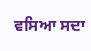ਵਸਿਆ ਸਦਾ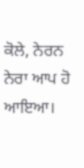ਕੋਲੇ, ਨੇਰਨ ਨੇਰਾ ਆਪ ਹੋ ਆਇਆ।